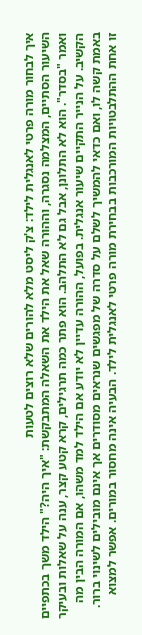איך לבחור מורה פרטי לאנגלית לילד: צ'ק ליסט מלא להורים שלא רוצים לטעות
השיעור הסתיים, המצלמה נסגרה, וההורה שאל את הילד את השאלה המתבקשת: "איך היה?" הילד משך בכתפיים ואמר "בסדר". הוא לא התלונן, אבל גם לא התלהב. הוא פתר כמה תרגילים, קרא קטע קצר, ענה על שאלות ובעיקר הקשיב. על הנייר התקיים שיעור אנגלית. בפועל, ההורה עדיין לא יודע אם הילד למד משהו, אם המורה הבין מה באמת קשה לו, ואם כדאי להמשיך לשלם על סדרה של מפגשים שנראים מסודרים אך אינם מובילים לשינוי ברור.
זו אחת ההתלבטויות המורכבות בבחירת מורה פרטי לאנגלית לילד. הבעיה אינה מחסור במורים. אפשר למצוא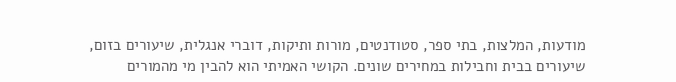מודעות, המלצות, בתי ספר, סטודנטים, מורות ותיקות, דוברי אנגלית, שיעורים בזום, שיעורים בבית וחבילות במחירים שונים. הקושי האמיתי הוא להבין מי מהמורים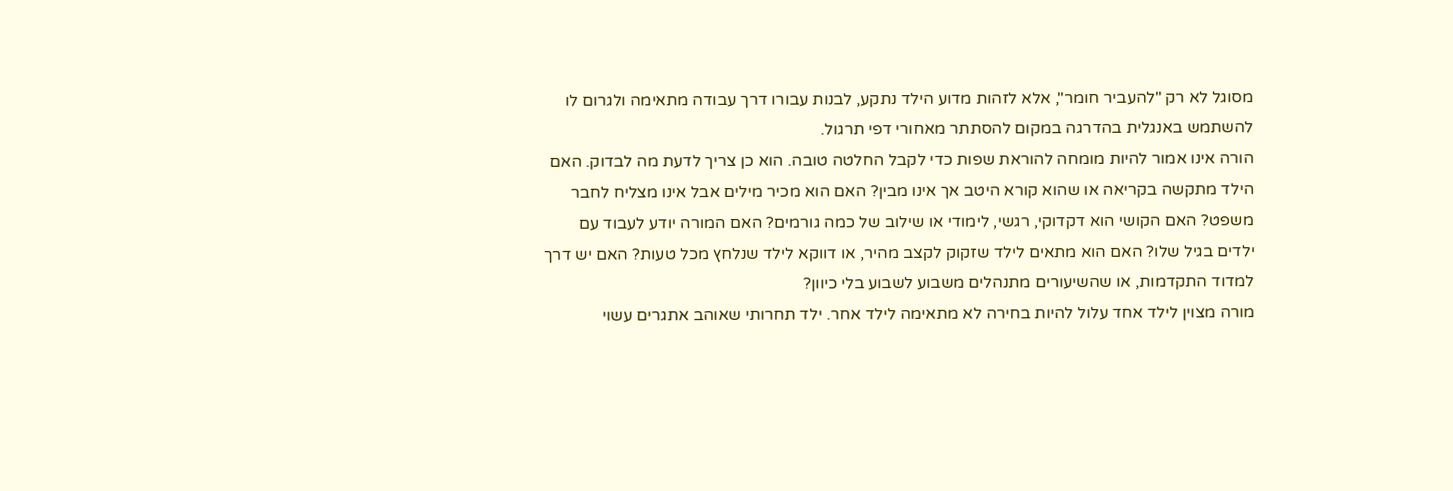מסוגל לא רק "להעביר חומר", אלא לזהות מדוע הילד נתקע, לבנות עבורו דרך עבודה מתאימה ולגרום לו להשתמש באנגלית בהדרגה במקום להסתתר מאחורי דפי תרגול.
הורה אינו אמור להיות מומחה להוראת שפות כדי לקבל החלטה טובה. הוא כן צריך לדעת מה לבדוק. האם הילד מתקשה בקריאה או שהוא קורא היטב אך אינו מבין? האם הוא מכיר מילים אבל אינו מצליח לחבר משפט? האם הקושי הוא דקדוקי, רגשי, לימודי או שילוב של כמה גורמים? האם המורה יודע לעבוד עם ילדים בגיל שלו? האם הוא מתאים לילד שזקוק לקצב מהיר, או דווקא לילד שנלחץ מכל טעות? האם יש דרך למדוד התקדמות, או שהשיעורים מתנהלים משבוע לשבוע בלי כיוון?
מורה מצוין לילד אחד עלול להיות בחירה לא מתאימה לילד אחר. ילד תחרותי שאוהב אתגרים עשוי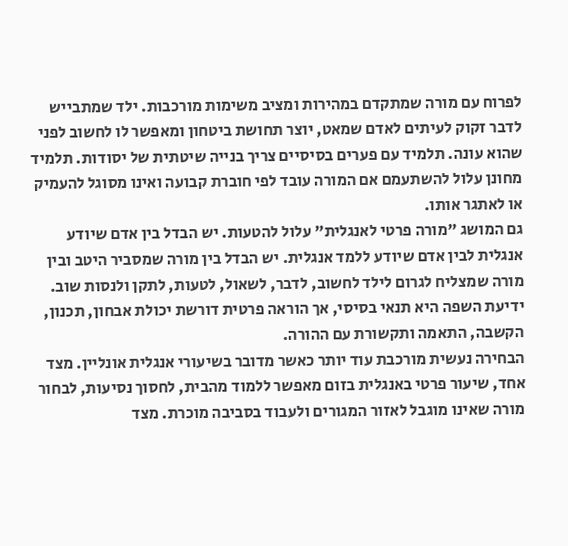לפרוח עם מורה שמתקדם במהירות ומציב משימות מורכבות. ילד שמתבייש לדבר זקוק לעיתים לאדם שמאט, יוצר תחושת ביטחון ומאפשר לו לחשוב לפני שהוא עונה. תלמיד עם פערים בסיסיים צריך בנייה שיטתית של יסודות. תלמיד מחונן עלול להשתעמם אם המורה עובד לפי חוברת קבועה ואינו מסוגל להעמיק או לאתגר אותו.
גם המושג "מורה פרטי לאנגלית" עלול להטעות. יש הבדל בין אדם שיודע אנגלית לבין אדם שיודע ללמד אנגלית. יש הבדל בין מורה שמסביר היטב ובין מורה שמצליח לגרום לילד לחשוב, לדבר, לשאול, לטעות, לתקן ולנסות שוב. ידיעת השפה היא תנאי בסיסי, אך הוראה פרטית דורשת יכולת אבחון, תכנון, הקשבה, התאמה ותקשורת עם ההורה.
הבחירה נעשית מורכבת עוד יותר כאשר מדובר בשיעורי אנגלית אונליין. מצד אחד, שיעור פרטי באנגלית בזום מאפשר ללמוד מהבית, לחסוך נסיעות, לבחור מורה שאינו מוגבל לאזור המגורים ולעבוד בסביבה מוכרת. מצד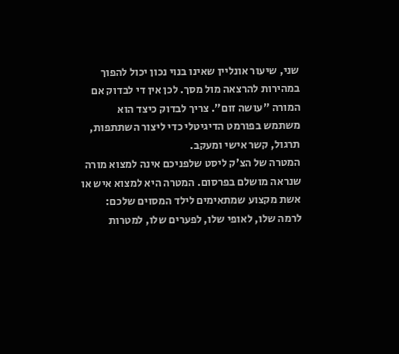שני, שיעור אונליין שאינו בנוי נכון יכול להפוך במהירות להרצאה מול מסך. לכן אין די לבדוק אם המורה "עושה זום". צריך לבדוק כיצד הוא משתמש בפורמט הדיגיטלי כדי ליצור השתתפות, תרגול, קשר אישי ומעקב.
המטרה של הצ'ק ליסט שלפניכם אינה למצוא מורה שנראה מושלם בפרסום. המטרה היא למצוא איש או אשת מקצוע שמתאימים לילד המסוים שלכם: לרמה שלו, לאופי שלו, לפערים שלו, למטרות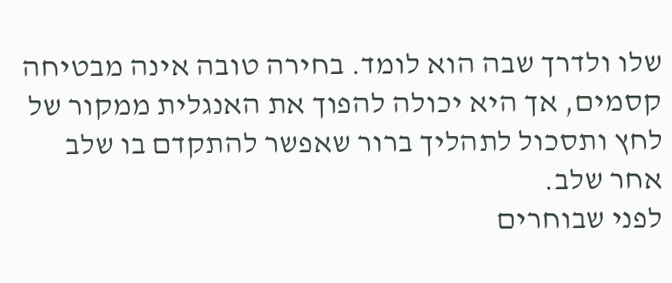שלו ולדרך שבה הוא לומד. בחירה טובה אינה מבטיחה קסמים, אך היא יכולה להפוך את האנגלית ממקור של לחץ ותסכול לתהליך ברור שאפשר להתקדם בו שלב אחר שלב.
לפני שבוחרים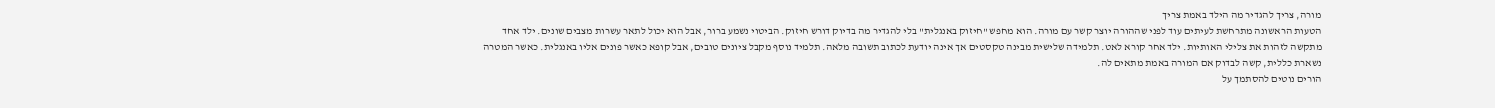מורה, צריך להגדיר מה הילד באמת צריך
הטעות הראשונה מתרחשת לעיתים עוד לפני שההורה יוצר קשר עם מורה. הוא מחפש "חיזוק באנגלית" בלי להגדיר מה בדיוק דורש חיזוק. הביטוי נשמע ברור, אבל הוא יכול לתאר עשרות מצבים שונים. ילד אחד מתקשה לזהות את צלילי האותיות. ילד אחר קורא לאט. תלמידה שלישית מבינה טקסטים אך אינה יודעת לכתוב תשובה מלאה. תלמיד נוסף מקבל ציונים טובים, אבל קופא כאשר פונים אליו באנגלית. כאשר המטרה נשארת כללית, קשה לבדוק אם המורה באמת מתאים לה.
הורים נוטים להסתמך על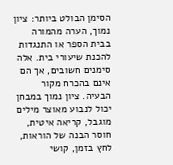הסימן הבולט ביותר: ציון נמוך, הערה מהמורה בבית הספר או התנגדות להכנת שיעורי בית. אלה סימנים חשובים, אך הם אינם בהכרח מקור הבעיה. ציון נמוך במבחן יכול לנבוע מאוצר מילים מוגבל, קריאה איטית, חוסר הבנה של הוראות, לחץ בזמן, קושי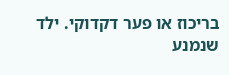בריכוז או פער דקדוקי. ילד שנמנע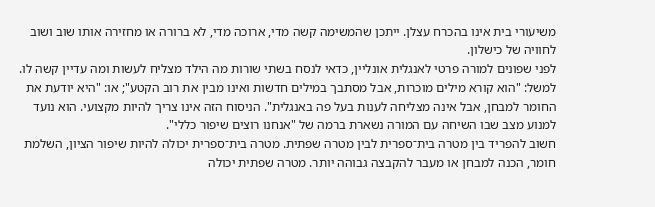משיעורי בית אינו בהכרח עצלן. ייתכן שהמשימה קשה מדי, ארוכה מדי, לא ברורה או מחזירה אותו שוב ושוב לחוויה של כישלון.
לפני שפונים למורה פרטי לאנגלית אונליין, כדאי לנסח בשתי שורות מה הילד מצליח לעשות ומה עדיין קשה לו. למשל: "הוא קורא מילים מוכרות, אבל מסתבך במילים חדשות ואינו מבין את רוב הקטע"; או: "היא יודעת את החומר למבחן, אבל אינה מצליחה לענות בעל פה באנגלית". הניסוח הזה אינו צריך להיות מקצועי. הוא נועד למנוע מצב שבו השיחה עם המורה נשארת ברמה של "אנחנו רוצים שיפור כללי".
חשוב להפריד בין מטרה בית־ספרית לבין מטרה שפתית. מטרה בית־ספרית יכולה להיות שיפור הציון, השלמת חומר, הכנה למבחן או מעבר להקבצה גבוהה יותר. מטרה שפתית יכולה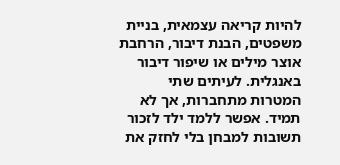להיות קריאה עצמאית, בניית משפטים, הבנת דיבור, הרחבת אוצר מילים או שיפור דיבור באנגלית. לעיתים שתי המטרות מתחברות, אך לא תמיד. אפשר ללמד ילד לזכור תשובות למבחן בלי לחזק את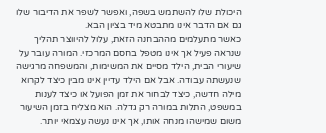היכולת שלו להשתמש בשפה, ואפשר לשפר את הדיבור שלו גם אם הדבר אינו מתבטא מיד בציון הבא.
כאשר מתעלמים מההבחנה הזאת, עלול להיווצר תהליך שנראה פעיל אך אינו מטפל בחסם המרכזי. המורה עובר על שיעורי הבית, הילד מסיים את המשימות, והמשפחה מרגישה שנעשתה עבודה. אבל אם הילד עדיין אינו מבין כיצד לקרוא מילה חדשה, כיצד לבחור את זמן הפועל או כיצד לענות במשפט, התלות במורה רק גדלה. הוא מצליח בזמן השיעור משום שמישהו מנחה אותו, אך אינו נעשה עצמאי יותר.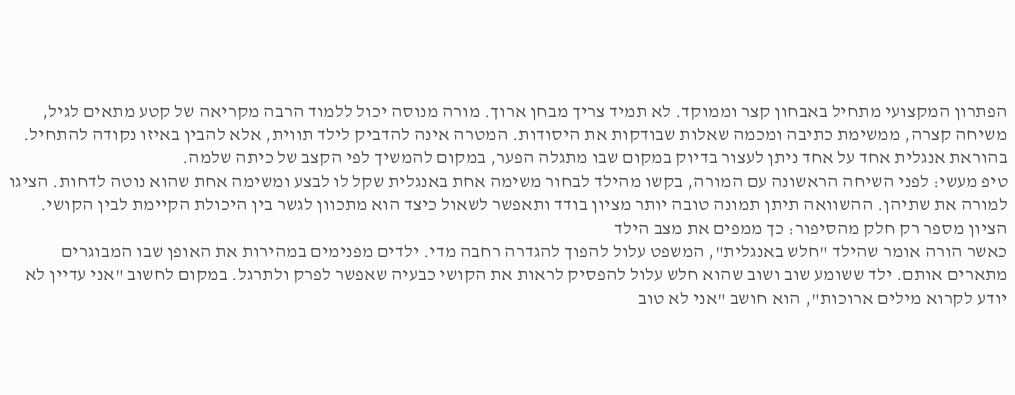הפתרון המקצועי מתחיל באבחון קצר וממוקד. לא תמיד צריך מבחן ארוך. מורה מנוסה יכול ללמוד הרבה מקריאה של קטע מתאים לגיל, משיחה קצרה, ממשימת כתיבה ומכמה שאלות שבודקות את היסודות. המטרה אינה להדביק לילד תווית, אלא להבין באיזו נקודה להתחיל. בהוראת אנגלית אחד על אחד ניתן לעצור בדיוק במקום שבו מתגלה הפער, במקום להמשיך לפי הקצב של כיתה שלמה.
טיפ מעשי: לפני השיחה הראשונה עם המורה, בקשו מהילד לבחור משימה אחת באנגלית שקל לו לבצע ומשימה אחת שהוא נוטה לדחות. הציגו למורה את שתיהן. ההשוואה תיתן תמונה טובה יותר מציון בודד ותאפשר לשאול כיצד הוא מתכוון לגשר בין היכולת הקיימת לבין הקושי.
הציון מספר רק חלק מהסיפור: כך ממפים את מצב הילד
כאשר הורה אומר שהילד "חלש באנגלית", המשפט עלול להפוך להגדרה רחבה מדי. ילדים מפנימים במהירות את האופן שבו המבוגרים מתארים אותם. ילד ששומע שוב ושוב שהוא חלש עלול להפסיק לראות את הקושי כבעיה שאפשר לפרק ולתרגל. במקום לחשוב "אני עדיין לא יודע לקרוא מילים ארוכות", הוא חושב "אני לא טוב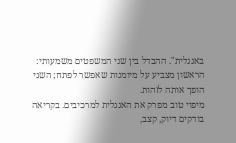באנגלית". ההבדל בין שני המשפטים משמעותי: הראשון מצביע על מיומנות שאפשר לפתח; השני הופך אותה לזהות.
מיפוי טוב מפרק את האנגלית למרכיבים. בקריאה בודקים דיוק, קצב,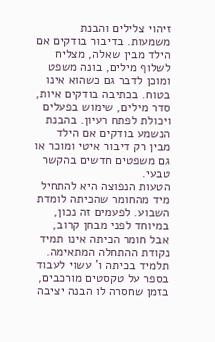זיהוי צלילים והבנת משמעות. בדיבור בודקים אם הילד מבין שאלה, מצליח לשלוף מילים, בונה משפט ומוכן לדבר גם כשהוא אינו בטוח. בכתיבה בודקים איות, סדר מילים, שימוש בפעלים ויכולת לפתח רעיון. בהבנת הנשמע בודקים אם הילד מבין רק דיבור איטי ומוכר או גם משפטים חדשים בהקשר טבעי.
הטעות הנפוצה היא להתחיל מיד מהחומר שהכיתה לומדת השבוע. לפעמים זה נכון, במיוחד לפני מבחן קרוב, אבל חומר הכיתה אינו תמיד נקודת ההתחלה המתאימה. תלמיד בכיתה ו' עשוי לעבוד בספר על טקסטים מורכבים, בזמן שחסרה לו הבנה יציבה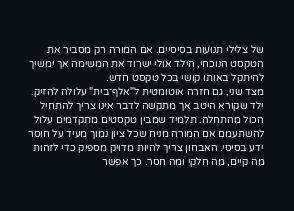של צלילי תנועות בסיסיים. אם המורה רק מסביר את הטקסט הנוכחי, הילד אולי ישרוד את המשימה אך ימשיך להיתקל באותו קושי בכל טקסט חדש.
מצד שני, גם חזרה אוטומטית ל"אלף־בית" עלולה להזיק. ילד שקורא היטב אך מתקשה לדבר אינו צריך להתחיל הכול מהתחלה. תלמיד שמבין טקסטים מתקדמים עלול להשתעמם אם המורה מניח שכל ציון נמוך מעיד על חוסר ידע בסיסי. האבחון צריך להיות מדויק מספיק כדי לזהות מה קיים, מה חלקי ומה חסר. כך אפשר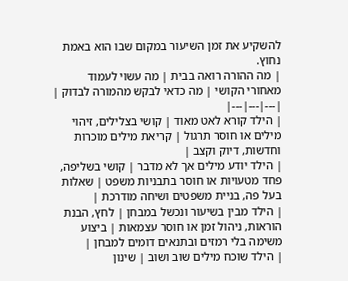להשקיע את זמן השיעור במקום שבו הוא באמת נחוץ.
| מה ההורה רואה בבית | מה עשוי לעמוד מאחורי הקושי | מה כדאי לבקש מהמורה לבדוק |
|---|---|---|
| הילד קורא לאט מאוד | קושי בצלילים, זיהוי מילים או חוסר תרגול | קריאת מילים מוכרות וחדשות, דיוק וקצב |
| הילד יודע מילים אך לא מדבר | קושי בשליפה, פחד מטעויות או חוסר בתבניות משפט | שאלות בעל פה, בניית משפטים ושיחה מודרכת |
| הילד מבין בשיעור ונכשל במבחן | לחץ, הבנת הוראות, ניהול זמן או חוסר עצמאות | ביצוע משימה בלי רמזים ובתנאים דומים למבחן |
| הילד שוכח מילים שוב ושוב | שינון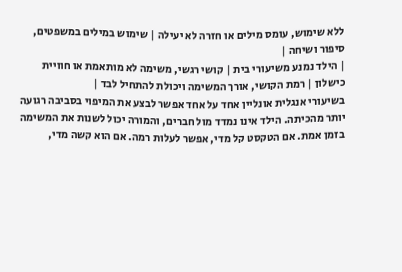ללא שימוש, עומס מילים או חזרה לא יעילה | שימוש במילים במשפטים, סיפור ושיחה |
| הילד נמנע משיעורי בית | קושי רגשי, משימה לא מותאמת או חוויית כישלון | רמת הקושי, אורך המשימה ויכולת להתחיל לבד |
בשיעורי אנגלית אונליין אחד על אחד אפשר לבצע את המיפוי בסביבה רגועה יותר מהכיתה. הילד אינו נמדד מול חברים, והמורה יכול לשנות את המשימה בזמן אמת. אם הטקסט קל מדי, אפשר לעלות רמה. אם הוא קשה מדי,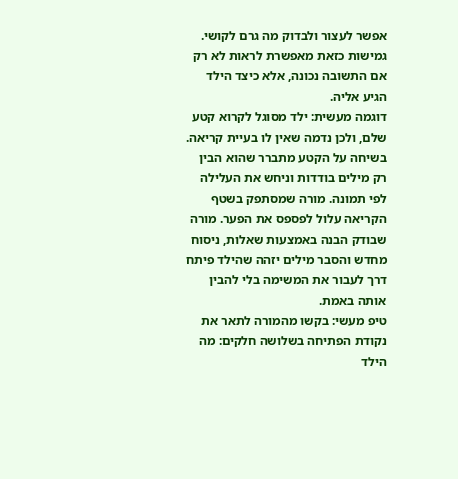אפשר לעצור ולבדוק מה גרם לקושי. גמישות כזאת מאפשרת לראות לא רק אם התשובה נכונה, אלא כיצד הילד הגיע אליה.
דוגמה מעשית: ילד מסוגל לקרוא קטע שלם, ולכן נדמה שאין לו בעיית קריאה. בשיחה על הקטע מתברר שהוא הבין רק מילים בודדות וניחש את העלילה לפי תמונה. מורה שמסתפק בשטף הקריאה עלול לפספס את הפער. מורה שבודק הבנה באמצעות שאלות, ניסוח מחדש והסבר מילים יזהה שהילד פיתח דרך לעבור את המשימה בלי להבין אותה באמת.
טיפ מעשי: בקשו מהמורה לתאר את נקודת הפתיחה בשלושה חלקים: מה הילד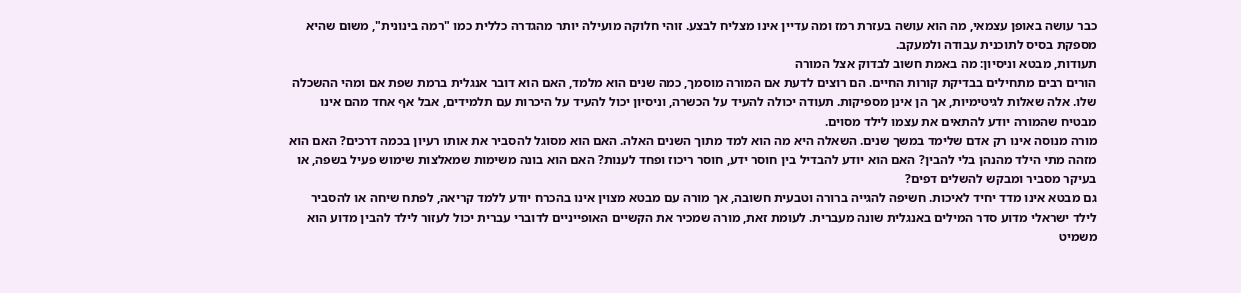כבר עושה באופן עצמאי, מה הוא עושה בעזרת רמז ומה עדיין אינו מצליח לבצע. זוהי חלוקה מועילה יותר מהגדרה כללית כמו "רמה בינונית", משום שהיא מספקת בסיס לתוכנית עבודה ולמעקב.
תעודות, מבטא וניסיון: מה באמת חשוב לבדוק אצל המורה
הורים רבים מתחילים בבדיקת קורות החיים. הם רוצים לדעת אם המורה מוסמך, כמה שנים הוא מלמד, האם הוא דובר אנגלית ברמת שפת אם ומהי ההשכלה שלו. אלה שאלות לגיטימיות, אך הן אינן מספיקות. תעודה יכולה להעיד על הכשרה, וניסיון יכול להעיד על היכרות עם תלמידים, אבל אף אחד מהם אינו מבטיח שהמורה יודע להתאים את עצמו לילד מסוים.
מורה מנוסה אינו רק אדם שלימד במשך שנים. השאלה היא מה הוא למד מתוך השנים האלה. האם הוא מסוגל להסביר את אותו רעיון בכמה דרכים? האם הוא מזהה מתי הילד מהנהן בלי להבין? האם הוא יודע להבדיל בין חוסר ידע, חוסר ריכוז ופחד לענות? האם הוא בונה משימות שמאלצות שימוש פעיל בשפה, או בעיקר מסביר ומבקש להשלים דפים?
גם מבטא אינו מדד יחיד לאיכות. חשיפה להגייה ברורה וטבעית חשובה, אך מורה עם מבטא מצוין אינו בהכרח יודע ללמד קריאה, לפתח שיחה או להסביר לילד ישראלי מדוע סדר המילים באנגלית שונה מעברית. לעומת זאת, מורה שמכיר את הקשיים האופייניים לדוברי עברית יכול לעזור לילד להבין מדוע הוא משמיט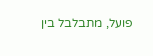פועל, מתבלבל בין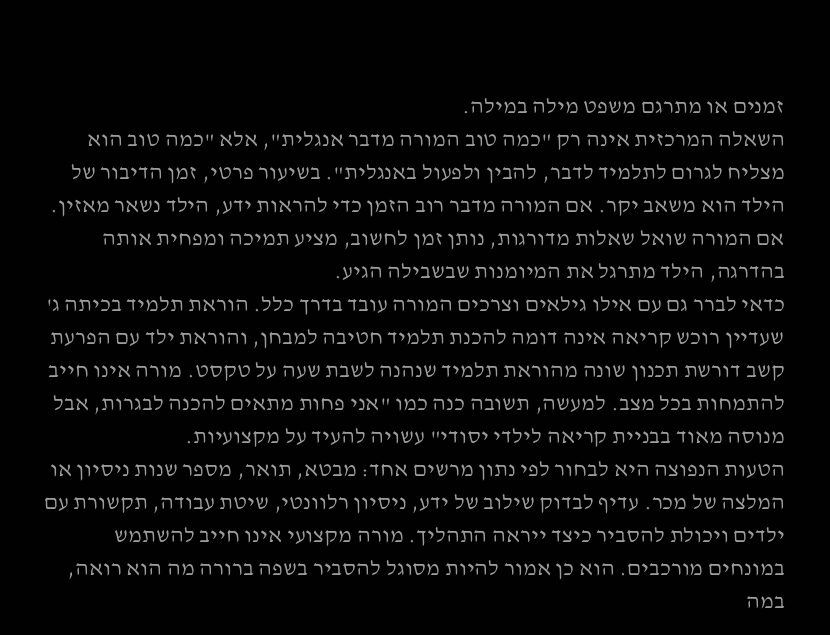זמנים או מתרגם משפט מילה במילה.
השאלה המרכזית אינה רק "כמה טוב המורה מדבר אנגלית", אלא "כמה טוב הוא מצליח לגרום לתלמיד לדבר, להבין ולפעול באנגלית". בשיעור פרטי, זמן הדיבור של הילד הוא משאב יקר. אם המורה מדבר רוב הזמן כדי להראות ידע, הילד נשאר מאזין. אם המורה שואל שאלות מדורגות, נותן זמן לחשוב, מציע תמיכה ומפחית אותה בהדרגה, הילד מתרגל את המיומנות שבשבילה הגיע.
כדאי לברר גם עם אילו גילאים וצרכים המורה עובד בדרך כלל. הוראת תלמיד בכיתה ג' שעדיין רוכש קריאה אינה דומה להכנת תלמיד חטיבה למבחן, והוראת ילד עם הפרעת קשב דורשת תכנון שונה מהוראת תלמיד שנהנה לשבת שעה על טקסט. מורה אינו חייב להתמחות בכל מצב. למעשה, תשובה כנה כמו "אני פחות מתאים להכנה לבגרות, אבל מנוסה מאוד בבניית קריאה לילדי יסודי" עשויה להעיד על מקצועיות.
הטעות הנפוצה היא לבחור לפי נתון מרשים אחד: מבטא, תואר, מספר שנות ניסיון או המלצה של מכר. עדיף לבדוק שילוב של ידע, ניסיון רלוונטי, שיטת עבודה, תקשורת עם ילדים ויכולת להסביר כיצד ייראה התהליך. מורה מקצועי אינו חייב להשתמש במונחים מורכבים. הוא כן אמור להיות מסוגל להסביר בשפה ברורה מה הוא רואה, במה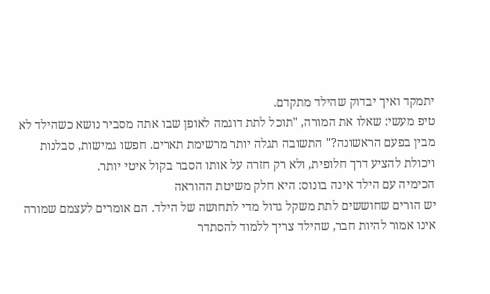יתמקד ואיך יבדוק שהילד מתקדם.
טיפ מעשי: שאלו את המורה, "תוכל לתת דוגמה לאופן שבו אתה מסביר נושא כשהילד לא מבין בפעם הראשונה?" התשובה תגלה יותר מרשימת תארים. חפשו גמישות, סבלנות ויכולת להציע דרך חלופית, ולא רק חזרה על אותו הסבר בקול איטי יותר.
הכימיה עם הילד אינה בונוס: היא חלק משיטת ההוראה
יש הורים שחוששים לתת משקל גדול מדי לתחושה של הילד. הם אומרים לעצמם שמורה אינו אמור להיות חבר, שהילד צריך ללמוד להסתדר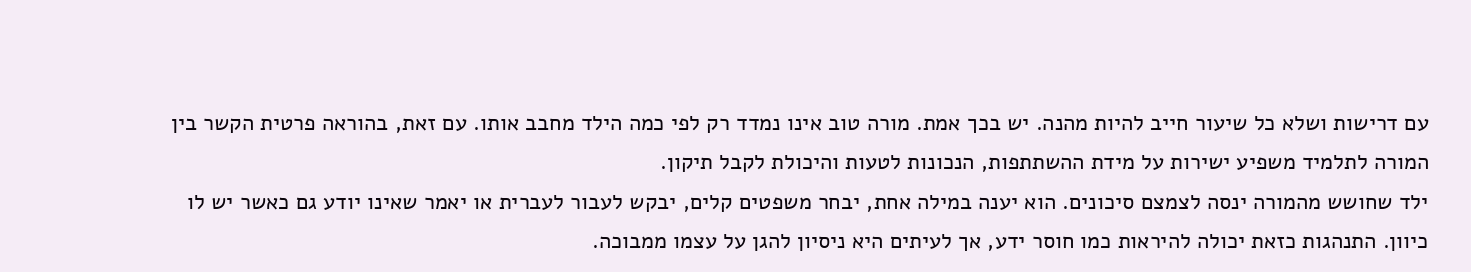עם דרישות ושלא כל שיעור חייב להיות מהנה. יש בכך אמת. מורה טוב אינו נמדד רק לפי כמה הילד מחבב אותו. עם זאת, בהוראה פרטית הקשר בין המורה לתלמיד משפיע ישירות על מידת ההשתתפות, הנכונות לטעות והיכולת לקבל תיקון.
ילד שחושש מהמורה ינסה לצמצם סיכונים. הוא יענה במילה אחת, יבחר משפטים קלים, יבקש לעבור לעברית או יאמר שאינו יודע גם כאשר יש לו כיוון. התנהגות כזאת יכולה להיראות כמו חוסר ידע, אך לעיתים היא ניסיון להגן על עצמו ממבוכה.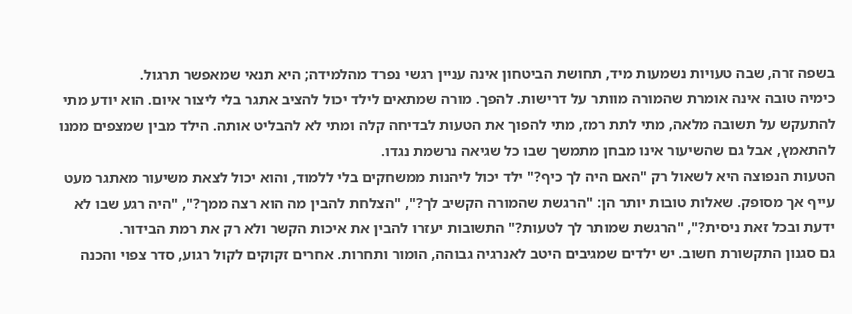בשפה זרה, שבה טעויות נשמעות מיד, תחושת הביטחון אינה עניין רגשי נפרד מהלמידה; היא תנאי שמאפשר תרגול.
כימיה טובה אינה אומרת שהמורה מוותר על דרישות. להפך. מורה שמתאים לילד יכול להציב אתגר בלי ליצור איום. הוא יודע מתי להתעקש על תשובה מלאה, מתי לתת רמז, מתי להפוך את הטעות לבדיחה קלה ומתי לא להבליט אותה. הילד מבין שמצפים ממנו להתאמץ, אבל גם שהשיעור אינו מבחן מתמשך שבו כל שגיאה נרשמת נגדו.
הטעות הנפוצה היא לשאול רק "האם היה לך כיף?" ילד יכול ליהנות ממשחקים בלי ללמוד, והוא יכול לצאת משיעור מאתגר מעט עייף אך מסופק. שאלות טובות יותר הן: "הרגשת שהמורה הקשיב לך?", "הצלחת להבין מה הוא רצה ממך?", "היה רגע שבו לא ידעת ובכל זאת ניסית?", "הרגשת שמותר לך לטעות?" התשובות יעזרו להבין את איכות הקשר ולא רק את רמת הבידור.
גם סגנון התקשורת חשוב. יש ילדים שמגיבים היטב לאנרגיה גבוהה, הומור ותחרות. אחרים זקוקים לקול רגוע, סדר צפוי והכנה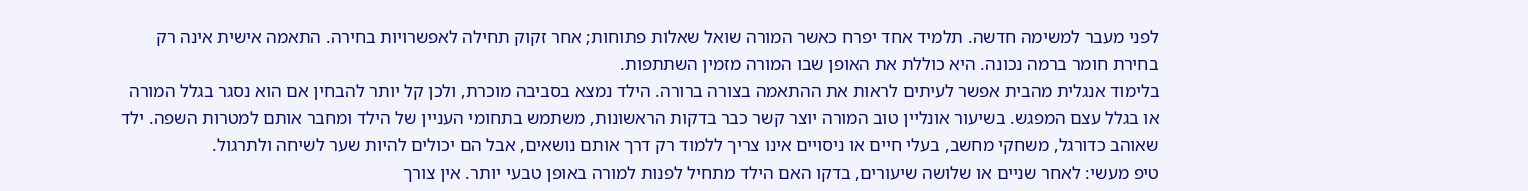לפני מעבר למשימה חדשה. תלמיד אחד יפרח כאשר המורה שואל שאלות פתוחות; אחר זקוק תחילה לאפשרויות בחירה. התאמה אישית אינה רק בחירת חומר ברמה נכונה. היא כוללת את האופן שבו המורה מזמין השתתפות.
בלימוד אנגלית מהבית אפשר לעיתים לראות את ההתאמה בצורה ברורה. הילד נמצא בסביבה מוכרת, ולכן קל יותר להבחין אם הוא נסגר בגלל המורה או בגלל עצם המפגש. בשיעור אונליין טוב המורה יוצר קשר כבר בדקות הראשונות, משתמש בתחומי העניין של הילד ומחבר אותם למטרות השפה. ילד שאוהב כדורגל, משחקי מחשב, בעלי חיים או ניסויים אינו צריך ללמוד רק דרך אותם נושאים, אבל הם יכולים להיות שער לשיחה ולתרגול.
טיפ מעשי: לאחר שניים או שלושה שיעורים, בדקו האם הילד מתחיל לפנות למורה באופן טבעי יותר. אין צורך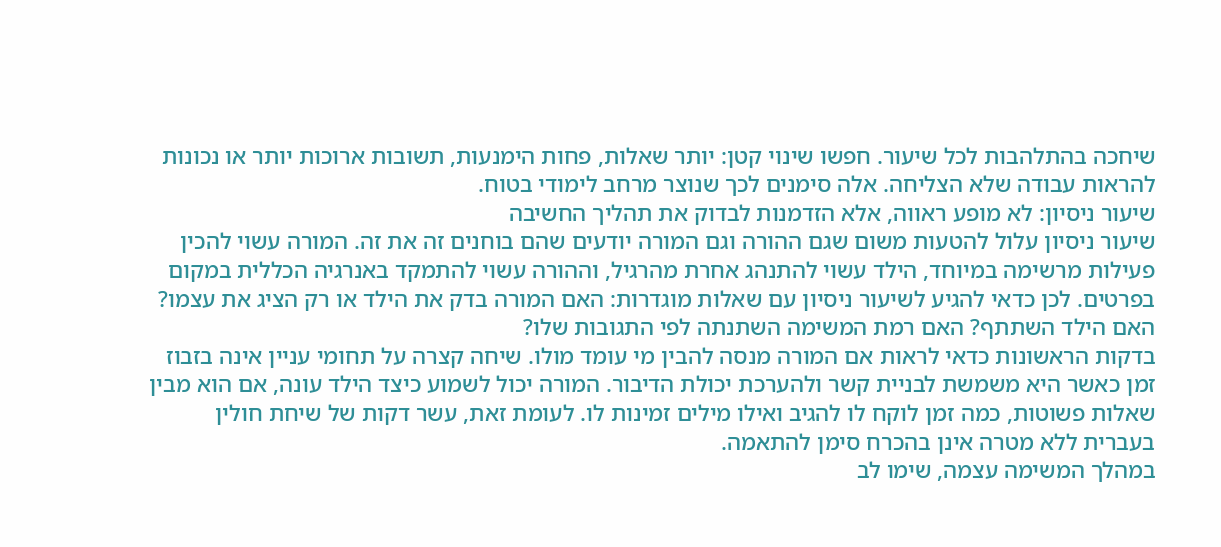שיחכה בהתלהבות לכל שיעור. חפשו שינוי קטן: יותר שאלות, פחות הימנעות, תשובות ארוכות יותר או נכונות להראות עבודה שלא הצליחה. אלה סימנים לכך שנוצר מרחב לימודי בטוח.
שיעור ניסיון: לא מופע ראווה, אלא הזדמנות לבדוק את תהליך החשיבה
שיעור ניסיון עלול להטעות משום שגם ההורה וגם המורה יודעים שהם בוחנים זה את זה. המורה עשוי להכין פעילות מרשימה במיוחד, הילד עשוי להתנהג אחרת מהרגיל, וההורה עשוי להתמקד באנרגיה הכללית במקום בפרטים. לכן כדאי להגיע לשיעור ניסיון עם שאלות מוגדרות: האם המורה בדק את הילד או רק הציג את עצמו? האם הילד השתתף? האם רמת המשימה השתנתה לפי התגובות שלו?
בדקות הראשונות כדאי לראות אם המורה מנסה להבין מי עומד מולו. שיחה קצרה על תחומי עניין אינה בזבוז זמן כאשר היא משמשת לבניית קשר ולהערכת יכולת הדיבור. המורה יכול לשמוע כיצד הילד עונה, אם הוא מבין שאלות פשוטות, כמה זמן לוקח לו להגיב ואילו מילים זמינות לו. לעומת זאת, עשר דקות של שיחת חולין בעברית ללא מטרה אינן בהכרח סימן להתאמה.
במהלך המשימה עצמה, שימו לב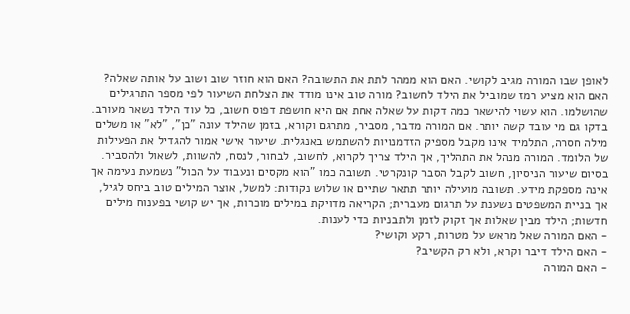לאופן שבו המורה מגיב לקושי. האם הוא ממהר לתת את התשובה? האם הוא חוזר שוב ושוב על אותה שאלה? האם הוא מציע רמז שמוביל את הילד לחשוב? מורה טוב אינו מודד את הצלחת השיעור לפי מספר התרגילים שהושלמו. הוא עשוי להישאר כמה דקות על שאלה אחת אם היא חושפת דפוס חשוב, כל עוד הילד נשאר מעורב.
בדקו גם מי עובד קשה יותר. אם המורה מדבר, מסביר, מתרגם וקורא, בזמן שהילד עונה "כן", "לא" או משלים מילה חסרה, התלמיד אינו מקבל מספיק הזדמנויות להשתמש באנגלית. שיעור אישי אמור להגדיל את הפעילות של הלומד. המורה מנהל את התהליך, אך הילד צריך לקרוא, לחשוב, לבחור, לנסח, להשוות, לשאול ולהסביר.
בסיום שיעור הניסיון, חשוב לקבל הסבר קונקרטי. תשובה כמו "הוא מקסים ונעבוד על הכול" נשמעת נעימה אך אינה מספקת מידע. תשובה מועילה יותר תתאר שתיים או שלוש נקודות: למשל, אוצר המילים טוב ביחס לגיל, אך בניית המשפטים נשענת על תרגום מעברית; הקריאה מדויקת במילים מוכרות, אך יש קושי בפענוח מילים חדשות; הילד מבין שאלות אך זקוק לזמן ולתבניות כדי לענות.
- האם המורה שאל מראש על מטרות, רקע וקושי?
- האם הילד דיבר וקרא, ולא רק הקשיב?
- האם המורה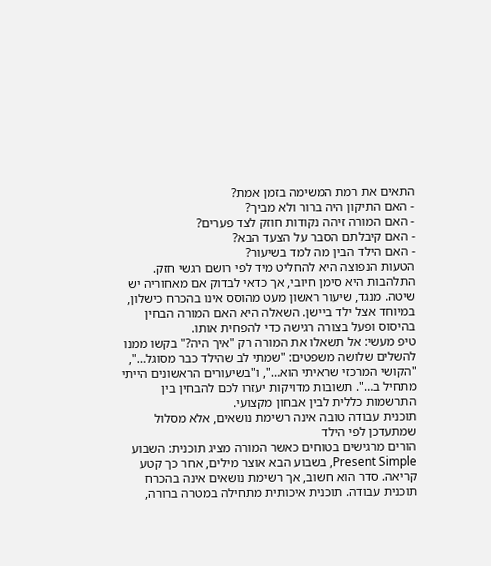התאים את רמת המשימה בזמן אמת?
- האם התיקון היה ברור ולא מביך?
- האם המורה זיהה נקודות חוזק לצד פערים?
- האם קיבלתם הסבר על הצעד הבא?
- האם הילד הבין מה למד בשיעור?
הטעות הנפוצה היא להחליט מיד לפי רושם רגשי חזק. התלהבות היא סימן חיובי, אך כדאי לבדוק אם מאחוריה יש שיטה. מנגד, שיעור ראשון מעט מהוסס אינו בהכרח כישלון, במיוחד אצל ילד ביישן. השאלה היא האם המורה הבחין בהיסוס ופעל בצורה רגישה כדי להפחית אותו.
טיפ מעשי: אל תשאלו את המורה רק "איך היה?" בקשו ממנו להשלים שלושה משפטים: "שמתי לב שהילד כבר מסוגל…", "הקושי המרכזי שראיתי הוא…", ו"בשיעורים הראשונים הייתי מתחיל ב…". תשובות מדויקות יעזרו לכם להבחין בין התרשמות כללית לבין אבחון מקצועי.
תוכנית עבודה טובה אינה רשימת נושאים, אלא מסלול שמתעדכן לפי הילד
הורים מרגישים בטוחים כאשר המורה מציג תוכנית: השבוע Present Simple, בשבוע הבא אוצר מילים, אחר כך קטע קריאה. סדר הוא חשוב, אך רשימת נושאים אינה בהכרח תוכנית עבודה. תוכנית איכותית מתחילה במטרה ברורה,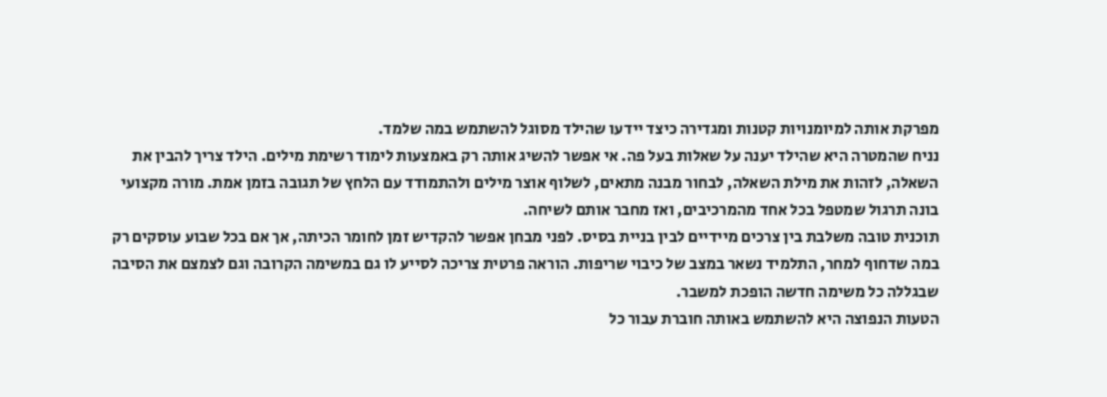מפרקת אותה למיומנויות קטנות ומגדירה כיצד יידעו שהילד מסוגל להשתמש במה שלמד.
נניח שהמטרה היא שהילד יענה על שאלות בעל פה. אי אפשר להשיג אותה רק באמצעות לימוד רשימת מילים. הילד צריך להבין את השאלה, לזהות את מילת השאלה, לבחור מבנה מתאים, לשלוף אוצר מילים ולהתמודד עם הלחץ של תגובה בזמן אמת. מורה מקצועי בונה תרגול שמטפל בכל אחד מהמרכיבים, ואז מחבר אותם לשיחה.
תוכנית טובה משלבת בין צרכים מיידיים לבין בניית בסיס. לפני מבחן אפשר להקדיש זמן לחומר הכיתה, אך אם בכל שבוע עוסקים רק במה שדחוף למחר, התלמיד נשאר במצב של כיבוי שריפות. הוראה פרטית צריכה לסייע לו גם במשימה הקרובה וגם לצמצם את הסיבה שבגללה כל משימה חדשה הופכת למשבר.
הטעות הנפוצה היא להשתמש באותה חוברת עבור כל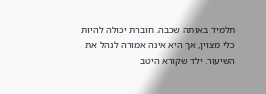תלמיד באותה שכבה. חוברת יכולה להיות כלי מצוין, אך היא אינה אמורה לנהל את השיעור. ילד שקורא היטב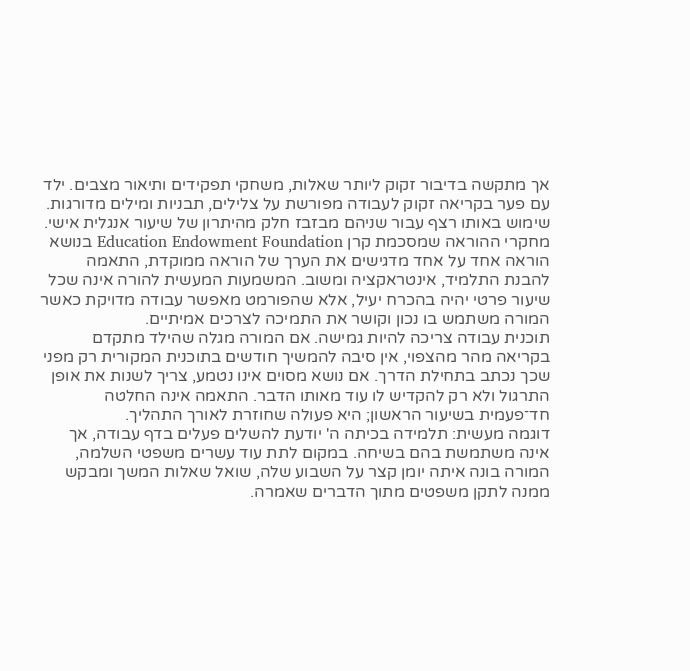אך מתקשה בדיבור זקוק ליותר שאלות, משחקי תפקידים ותיאור מצבים. ילד עם פער בקריאה זקוק לעבודה מפורשת על צלילים, תבניות ומילים מדורגות. שימוש באותו רצף עבור שניהם מבזבז חלק מהיתרון של שיעור אנגלית אישי.
מחקרי ההוראה שמסכמת קרן Education Endowment Foundation בנושא הוראה אחד על אחד מדגישים את הערך של הוראה ממוקדת, התאמה להבנת התלמיד, אינטראקציה ומשוב. המשמעות המעשית להורה אינה שכל שיעור פרטי יהיה בהכרח יעיל, אלא שהפורמט מאפשר עבודה מדויקת כאשר המורה משתמש בו נכון וקושר את התמיכה לצרכים אמיתיים.
תוכנית עבודה צריכה להיות גמישה. אם המורה מגלה שהילד מתקדם בקריאה מהר מהצפוי, אין סיבה להמשיך חודשים בתוכנית המקורית רק מפני שכך נכתב בתחילת הדרך. אם נושא מסוים אינו נטמע, צריך לשנות את אופן התרגול ולא רק להקדיש לו עוד מאותו הדבר. התאמה אינה החלטה חד־פעמית בשיעור הראשון; היא פעולה שחוזרת לאורך התהליך.
דוגמה מעשית: תלמידה בכיתה ה' יודעת להשלים פעלים בדף עבודה, אך אינה משתמשת בהם בשיחה. במקום לתת עוד עשרים משפטי השלמה, המורה בונה איתה יומן קצר על השבוע שלה, שואל שאלות המשך ומבקש ממנה לתקן משפטים מתוך הדברים שאמרה.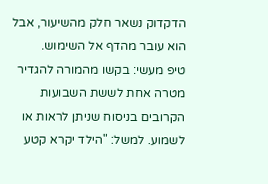הדקדוק נשאר חלק מהשיעור, אבל הוא עובר מהדף אל השימוש.
טיפ מעשי: בקשו מהמורה להגדיר מטרה אחת לששת השבועות הקרובים בניסוח שניתן לראות או לשמוע. למשל: "הילד יקרא קטע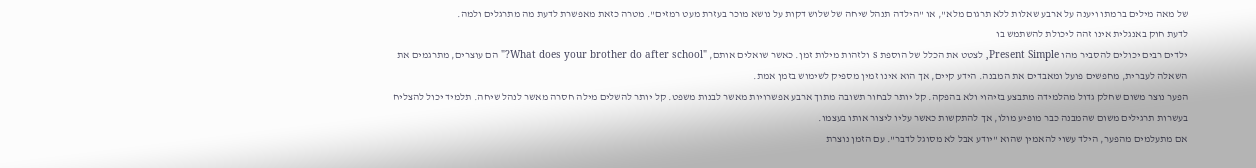של מאה מילים ברמתו ויענה על ארבע שאלות ללא תרגום מלא", או "הילדה תנהל שיחה של שלוש דקות על נושא מוכר בעזרת מעט רמזים". מטרה כזאת מאפשרת לדעת מה מתרגלים ולמה.
לדעת חוק באנגלית אינו זהה ליכולת להשתמש בו
ילדים רבים יכולים להסביר מהו Present Simple, לצטט את הכלל של הוספת s ולזהות מילות זמן. כאשר שואלים אותם, "What does your brother do after school?" הם עוצרים, מתרגמים את השאלה לעברית, מחפשים פועל ומאבדים את המבנה. הידע קיים, אך הוא אינו זמין מספיק לשימוש בזמן אמת.
הפער נוצר משום שחלק גדול מהלמידה מתבצע בזיהוי ולא בהפקה. קל יותר לבחור תשובה מתוך ארבע אפשרויות מאשר לבנות משפט. קל יותר להשלים מילה חסרה מאשר לנהל שיחה. תלמיד יכול להצליח בעשרות תרגילים משום שהמבנה כבר מופיע מולו, אך להתקשות כאשר עליו ליצור אותו בעצמו.
אם מתעלמים מהפער, הילד עשוי להאמין שהוא "יודע אבל לא מסוגל לדבר". עם הזמן נוצרת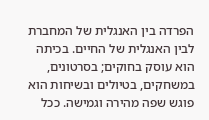הפרדה בין האנגלית של המחברת לבין האנגלית של החיים. בכיתה הוא עוסק בחוקים; בסרטונים, במשחקים, בטיולים ובשיחות הוא פוגש שפה מהירה וגמישה. ככל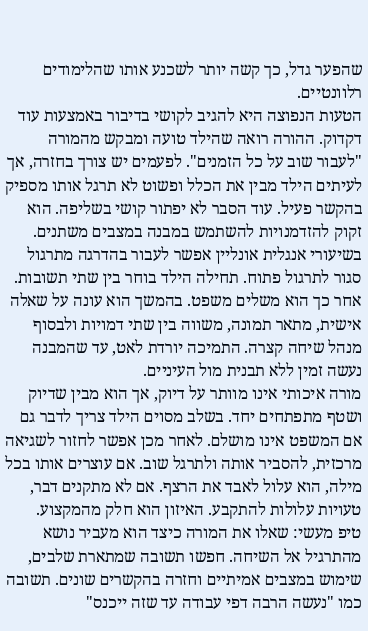שהפער גדל, כך קשה יותר לשכנע אותו שהלימודים רלוונטיים.
הטעות הנפוצה היא להגיב לקושי בדיבור באמצעות עוד דקדוק. ההורה רואה שהילד טועה ומבקש מהמורה "לעבור שוב על כל הזמנים". לפעמים יש צורך בחזרה, אך לעיתים הילד מבין את הכלל ופשוט לא תרגל אותו מספיק בהקשר פעיל. עוד הסבר לא יפתור קושי בשליפה. הוא זקוק להזדמנויות להשתמש במבנה במצבים משתנים.
בשיעורי אנגלית אונליין אפשר לעבור בהדרגה מתרגול סגור לתרגול פתוח. תחילה הילד בוחר בין שתי תשובות. אחר כך הוא משלים משפט. בהמשך הוא עונה על שאלה אישית, מתאר תמונה, משווה בין שתי דמויות ולבסוף מנהל שיחה קצרה. התמיכה יורדת לאט, עד שהמבנה נעשה זמין ללא תבנית מול העיניים.
מורה איכותי אינו מוותר על דיוק, אך הוא מבין שדיוק ושטף מתפתחים יחד. בשלב מסוים הילד צריך לדבר גם אם המשפט אינו מושלם. לאחר מכן אפשר לחזור לשגיאה מרכזית, להסביר אותה ולתרגל שוב. אם עוצרים אותו בכל מילה, הוא עלול לאבד את הרצף. אם לא מתקנים דבר, טעויות עלולות להתקבע. האיזון הוא חלק מהמקצוע.
טיפ מעשי: שאלו את המורה כיצד הוא מעביר נושא מהתרגיל אל השיחה. חפשו תשובה שמתארת שלבים, שימוש במצבים אמיתיים וחזרה בהקשרים שונים. תשובה כמו "נעשה הרבה דפי עבודה עד שזה ייכנס"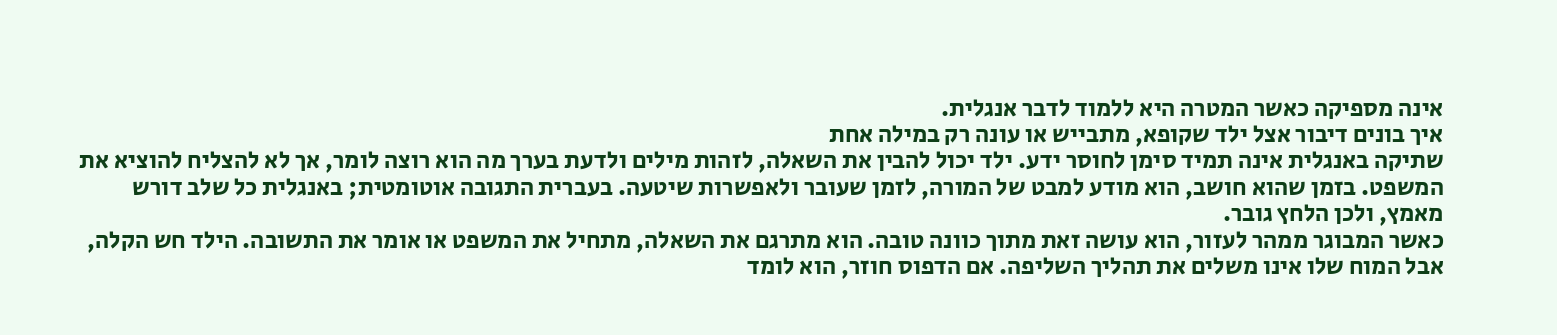אינה מספיקה כאשר המטרה היא ללמוד לדבר אנגלית.
איך בונים דיבור אצל ילד שקופא, מתבייש או עונה רק במילה אחת
שתיקה באנגלית אינה תמיד סימן לחוסר ידע. ילד יכול להבין את השאלה, לזהות מילים ולדעת בערך מה הוא רוצה לומר, אך לא להצליח להוציא את המשפט. בזמן שהוא חושב, הוא מודע למבט של המורה, לזמן שעובר ולאפשרות שיטעה. בעברית התגובה אוטומטית; באנגלית כל שלב דורש מאמץ, ולכן הלחץ גובר.
כאשר המבוגר ממהר לעזור, הוא עושה זאת מתוך כוונה טובה. הוא מתרגם את השאלה, מתחיל את המשפט או אומר את התשובה. הילד חש הקלה, אבל המוח שלו אינו משלים את תהליך השליפה. אם הדפוס חוזר, הוא לומד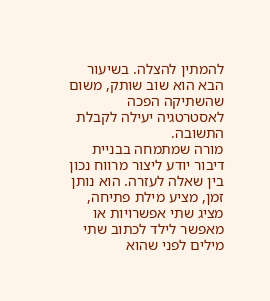להמתין להצלה. בשיעור הבא הוא שוב שותק, משום שהשתיקה הפכה לאסטרטגיה יעילה לקבלת התשובה.
מורה שמתמחה בבניית דיבור יודע ליצור מרווח נכון בין שאלה לעזרה. הוא נותן זמן, מציע מילת פתיחה, מציג שתי אפשרויות או מאפשר לילד לכתוב שתי מילים לפני שהוא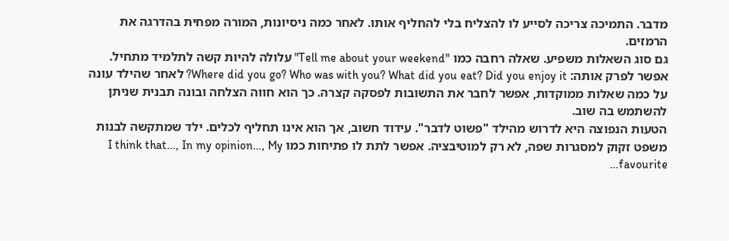מדבר. התמיכה צריכה לסייע לו להצליח בלי להחליף אותו. לאחר כמה ניסיונות, המורה מפחית בהדרגה את הרמזים.
גם סוג השאלות משפיע. שאלה רחבה כמו "Tell me about your weekend" עלולה להיות קשה לתלמיד מתחיל. אפשר לפרק אותה: Where did you go? Who was with you? What did you eat? Did you enjoy it? לאחר שהילד עונה על כמה שאלות ממוקדות, אפשר לחבר את התשובות לפסקה קצרה. כך הוא חווה הצלחה ובונה תבנית שניתן להשתמש בה שוב.
הטעות הנפוצה היא לדרוש מהילד "פשוט לדבר". עידוד חשוב, אך הוא אינו תחליף לכלים. ילד שמתקשה לבנות משפט זקוק למסגרות שפה, לא רק למוטיבציה. אפשר לתת לו פתיחות כמו I think that…, In my opinion…, My favourite…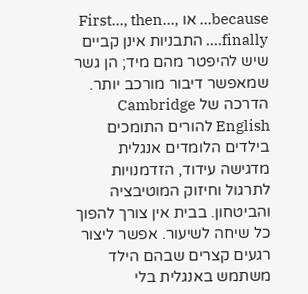because… או First…, then…, finally…. התבניות אינן קביים שיש להיפטר מהם מיד; הן גשר שמאפשר דיבור מורכב יותר.
הדרכה של Cambridge English להורים התומכים בילדים הלומדים אנגלית מדגישה עידוד, הזדמנויות לתרגול וחיזוק המוטיבציה והביטחון. בבית אין צורך להפוך כל שיחה לשיעור. אפשר ליצור רגעים קצרים שבהם הילד משתמש באנגלית בלי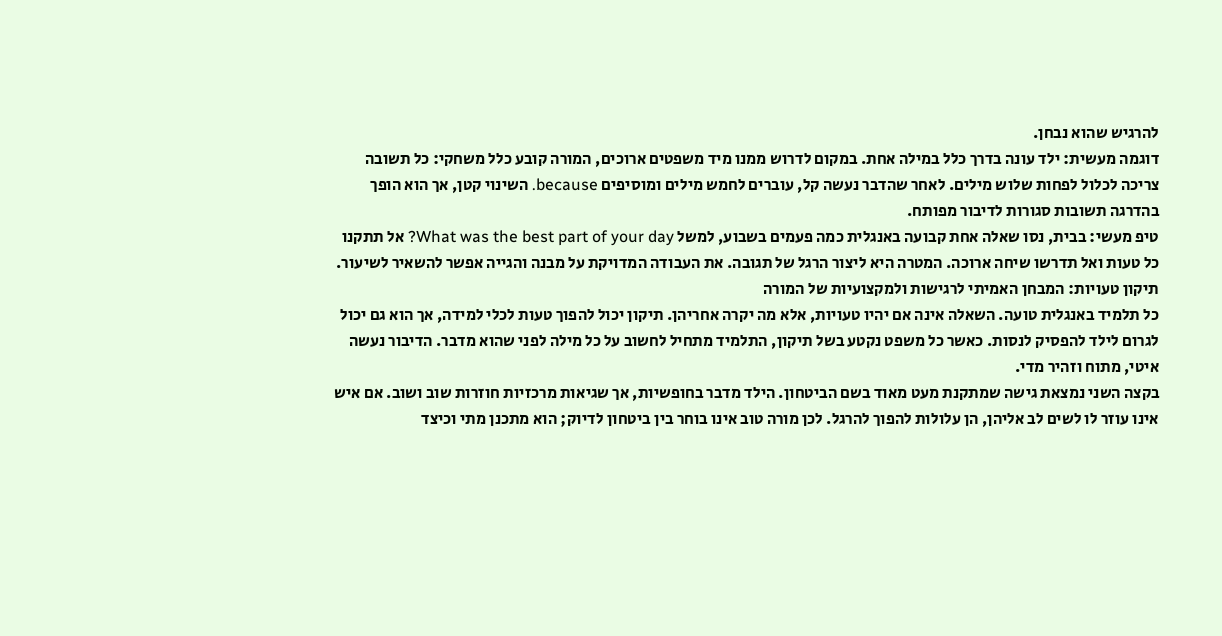להרגיש שהוא נבחן.
דוגמה מעשית: ילד עונה בדרך כלל במילה אחת. במקום לדרוש ממנו מיד משפטים ארוכים, המורה קובע כלל משחקי: כל תשובה צריכה לכלול לפחות שלוש מילים. לאחר שהדבר נעשה קל, עוברים לחמש מילים ומוסיפים because. השינוי קטן, אך הוא הופך בהדרגה תשובות סגורות לדיבור מפותח.
טיפ מעשי: בבית, נסו שאלה אחת קבועה באנגלית כמה פעמים בשבוע, למשל What was the best part of your day? אל תתקנו כל טעות ואל תדרשו שיחה ארוכה. המטרה היא ליצור הרגל של תגובה. את העבודה המדויקת על מבנה והגייה אפשר להשאיר לשיעור.
תיקון טעויות: המבחן האמיתי לרגישות ולמקצועיות של המורה
כל תלמיד באנגלית טועה. השאלה אינה אם יהיו טעויות, אלא מה יקרה אחריהן. תיקון יכול להפוך טעות לכלי למידה, אך הוא גם יכול לגרום לילד להפסיק לנסות. כאשר כל משפט נקטע בשל תיקון, התלמיד מתחיל לחשוב על כל מילה לפני שהוא מדבר. הדיבור נעשה איטי, מתוח וזהיר מדי.
בקצה השני נמצאת גישה שמתקנת מעט מאוד בשם הביטחון. הילד מדבר בחופשיות, אך שגיאות מרכזיות חוזרות שוב ושוב. אם איש אינו עוזר לו לשים לב אליהן, הן עלולות להפוך להרגל. לכן מורה טוב אינו בוחר בין ביטחון לדיוק; הוא מתכנן מתי וכיצד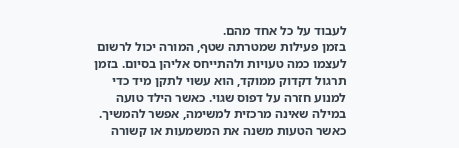לעבוד על כל אחד מהם.
בזמן פעילות שמטרתה שטף, המורה יכול לרשום לעצמו כמה טעויות ולהתייחס אליהן בסיום. בזמן תרגול דקדוק ממוקד, הוא עשוי לתקן מיד כדי למנוע חזרה על דפוס שגוי. כאשר הילד טועה במילה שאינה מרכזית למשימה, אפשר להמשיך. כאשר הטעות משנה את המשמעות או קשורה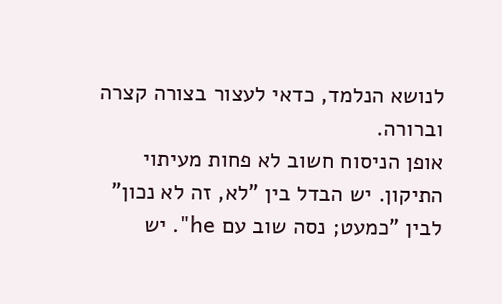לנושא הנלמד, כדאי לעצור בצורה קצרה וברורה.
אופן הניסוח חשוב לא פחות מעיתוי התיקון. יש הבדל בין "לא, זה לא נכון" לבין "כמעט; נסה שוב עם he". יש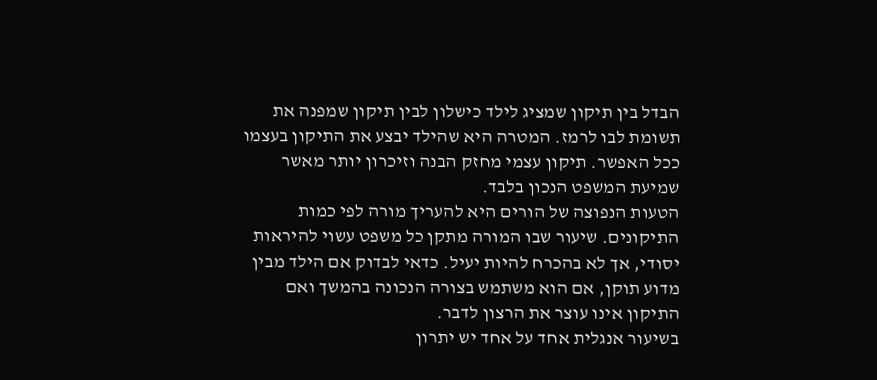הבדל בין תיקון שמציג לילד כישלון לבין תיקון שמפנה את תשומת לבו לרמז. המטרה היא שהילד יבצע את התיקון בעצמו ככל האפשר. תיקון עצמי מחזק הבנה וזיכרון יותר מאשר שמיעת המשפט הנכון בלבד.
הטעות הנפוצה של הורים היא להעריך מורה לפי כמות התיקונים. שיעור שבו המורה מתקן כל משפט עשוי להיראות יסודי, אך לא בהכרח להיות יעיל. כדאי לבדוק אם הילד מבין מדוע תוקן, אם הוא משתמש בצורה הנכונה בהמשך ואם התיקון אינו עוצר את הרצון לדבר.
בשיעור אנגלית אחד על אחד יש יתרון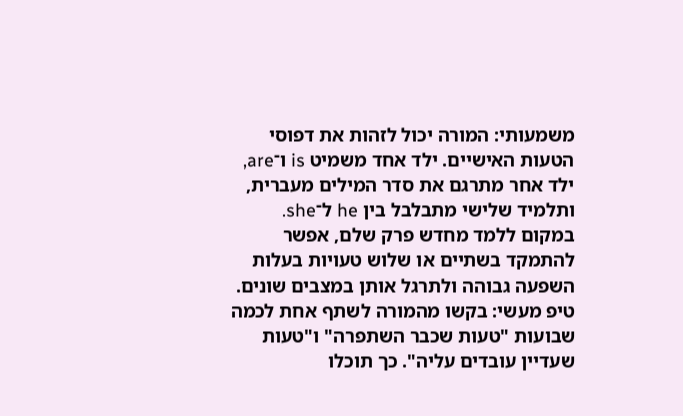משמעותי: המורה יכול לזהות את דפוסי הטעות האישיים. ילד אחד משמיט is ו־are, ילד אחר מתרגם את סדר המילים מעברית, ותלמיד שלישי מתבלבל בין he ל־she. במקום ללמד מחדש פרק שלם, אפשר להתמקד בשתיים או שלוש טעויות בעלות השפעה גבוהה ולתרגל אותן במצבים שונים.
טיפ מעשי: בקשו מהמורה לשתף אחת לכמה שבועות "טעות שכבר השתפרה" ו"טעות שעדיין עובדים עליה". כך תוכלו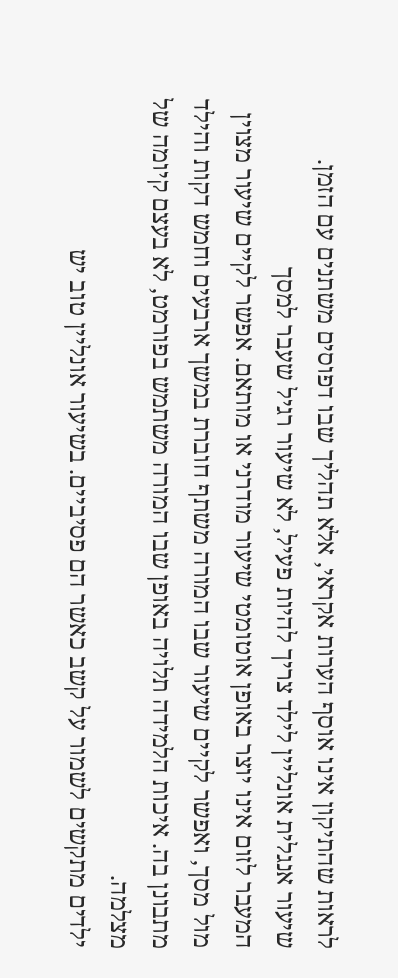לראות שהתיקון אינו אוסף הערות אקראי, אלא תהליך שבו דפוסים משתנים עם הזמן.
שיעור אנגלית אונליין לילד צריך להיות פעיל, לא שיעור רגיל שעבר למסך
המעבר לזום אינו יוצר באופן אוטומטי שיעור מודרני או מותאם. אפשר לקיים שיעור מצוין מול מסך, ואפשר לקיים שיעור שבו המורה משתף חוברת במשך ארבעים וחמש דקות והילד מתבונן בה. איכות הלמידה תלויה באופן שבו המורה משתמש בפורמט, לא בעצם קיומה של מצלמה.
ילדים מתקשים לשמור על קשב כאשר הם פסיביים. בשיעור אונליין טוב יש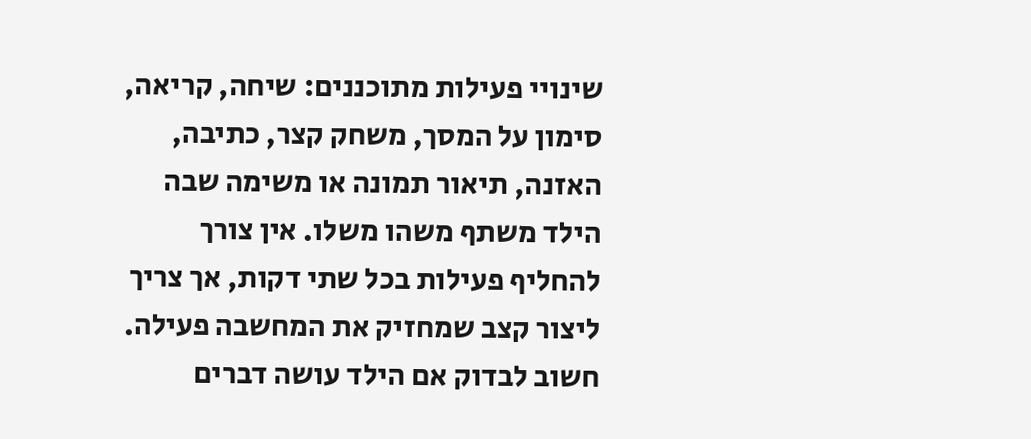שינויי פעילות מתוכננים: שיחה, קריאה, סימון על המסך, משחק קצר, כתיבה, האזנה, תיאור תמונה או משימה שבה הילד משתף משהו משלו. אין צורך להחליף פעילות בכל שתי דקות, אך צריך ליצור קצב שמחזיק את המחשבה פעילה.
חשוב לבדוק אם הילד עושה דברים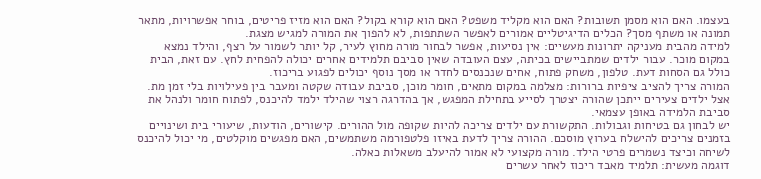בעצמו. האם הוא מסמן תשובות? האם הוא מקליד משפט? האם הוא קורא בקול? האם הוא מזיז פריטים, בוחר אפשרויות, מתאר תמונה או משתף מסך? הכלים הדיגיטליים אמורים לאפשר השתתפות, לא להפוך את המורה למגיש מצגת.
למידה מהבית מעניקה יתרונות מעשיים: אין נסיעות, אפשר לבחור מורה מחוץ לעיר, קל יותר לשמור על רצף, והילד נמצא במקום מוכר. עבור ילדים שמתביישים בכיתה, עצם העובדה שאין סביבם תלמידים אחרים יכולה להפחית לחץ. עם זאת, הבית כולל גם הסחות דעת. טלפון, משחק פתוח, אחים שנכנסים לחדר או מסך נוסף יכולים לפגוע בריכוז.
המורה צריך להציב ציפיות ברורות: מצלמה במקום מתאים, חומר מוכן, סביבת עבודה שקטה ומעבר בין פעילויות בלי זמן מת. אצל ילדים צעירים ייתכן שהורה יצטרך לסייע בתחילת המפגש, אך בהדרגה רצוי שהילד ילמד להיכנס, לפתוח חומר ולנהל את סביבת הלמידה באופן עצמאי.
יש לבחון גם בטיחות וגבולות. התקשורת עם ילדים צריכה להיות שקופה מול ההורים. קישורים, הודעות, שיעורי בית ושינויים בזמנים צריכים להישלח בערוץ מוסכם. ההורה צריך לדעת באיזו פלטפורמה משתמשים, האם מפגשים מוקלטים, מי יכול להיכנס לשיחה וכיצד נשמרים פרטי הילד. מורה מקצועי לא אמור להיעלב משאלות כאלה.
דוגמה מעשית: תלמיד מאבד ריכוז לאחר עשרים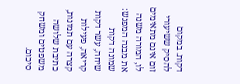דקות. במקום להסיק ששיעורי זום אינם מתאימים לו, המורה משנה את מבנה המפגש: שמונה דקות שיחה, עשר דקות קריאה, פעילות קצרה עם תמונות, כתיבת שלושה משפטים ומשחק סיכום.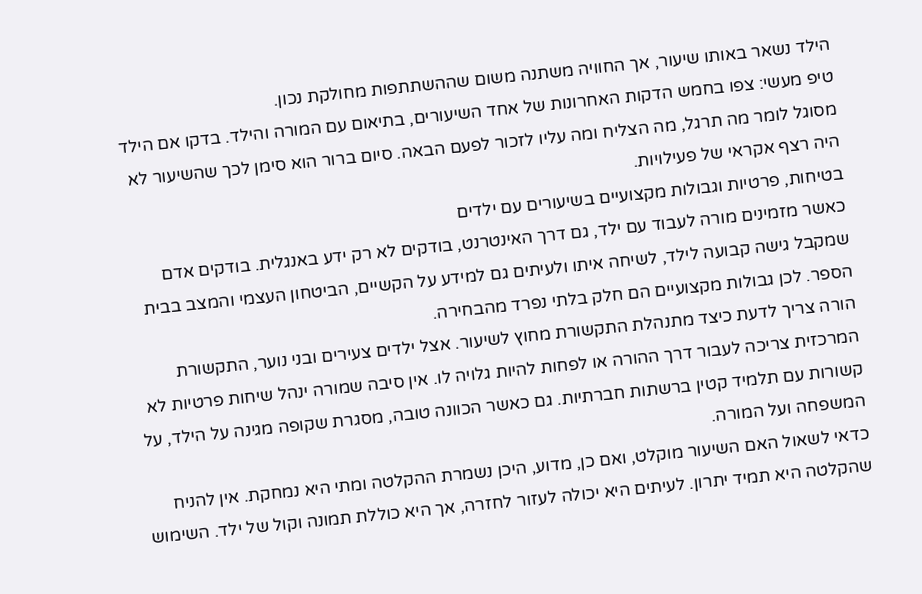הילד נשאר באותו שיעור, אך החוויה משתנה משום שההשתתפות מחולקת נכון.
טיפ מעשי: צפו בחמש הדקות האחרונות של אחד השיעורים, בתיאום עם המורה והילד. בדקו אם הילד מסוגל לומר מה תרגל, מה הצליח ומה עליו לזכור לפעם הבאה. סיום ברור הוא סימן לכך שהשיעור לא היה רצף אקראי של פעילויות.
בטיחות, פרטיות וגבולות מקצועיים בשיעורים עם ילדים
כאשר מזמינים מורה לעבוד עם ילד, גם דרך האינטרנט, בודקים לא רק ידע באנגלית. בודקים אדם שמקבל גישה קבועה לילד, לשיחה איתו ולעיתים גם למידע על הקשיים, הביטחון העצמי והמצב בבית הספר. לכן גבולות מקצועיים הם חלק בלתי נפרד מהבחירה.
הורה צריך לדעת כיצד מתנהלת התקשורת מחוץ לשיעור. אצל ילדים צעירים ובני נוער, התקשורת המרכזית צריכה לעבור דרך ההורה או לפחות להיות גלויה לו. אין סיבה שמורה ינהל שיחות פרטיות לא קשורות עם תלמיד קטין ברשתות חברתיות. גם כאשר הכוונה טובה, מסגרת שקופה מגינה על הילד, על המשפחה ועל המורה.
כדאי לשאול האם השיעור מוקלט, ואם כן, מדוע, היכן נשמרת ההקלטה ומתי היא נמחקת. אין להניח שהקלטה היא תמיד יתרון. לעיתים היא יכולה לעזור לחזרה, אך היא כוללת תמונה וקול של ילד. השימוש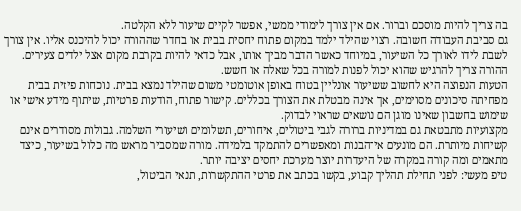בה צריך להיות מוסכם וברור. אם אין צורך לימודי ממשי, אפשר לקיים שיעור ללא הקלטה.
גם סביבת העבודה חשובה. רצוי שהילד ילמד במקום פתוח יחסית בבית או בחדר שההורה יכול להיכנס אליו. אין צורך לשבת לידו לאורך כל השיעור, במיוחד כאשר הדבר מביך אותו, אבל כדאי להיות בקרבת מקום אצל ילדים צעירים. ההורה צריך להרגיש שהוא יכול לפנות למורה בכל שאלה או חשש.
הטעות הנפוצה היא לחשוב ששיעור אונליין בטוח באופן אוטומטי משום שהילד נמצא בבית. נוכחות פיזית בבית מפחיתה סיכונים מסוימים, אך אינה מבטלת את הצורך בכללים. קישור פתוח, הודעות פרטיות, שיתוף מידע אישי או שימוש בחשבון שאינו מוגן הם נושאים שראוי לבדוק.
מקצועיות מתבטאת גם במדיניות ברורה לגבי ביטולים, איחורים, תשלומים ושיעורי השלמה. גבולות מסודרים אינם קשיחות מיותרת. הם מונעים אי־הבנות ומאפשרים להתמקד בלמידה. מורה שמסביר מראש מה כלול בשיעור, כיצד מתאמים ומה קורה במקרה של היעדרות יוצר מערכת יחסים יציבה יותר.
טיפ מעשי: לפני תחילת תהליך קבוע, בקשו בכתב את פרטי ההתקשרות, תנאי הביטול,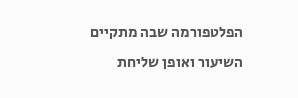הפלטפורמה שבה מתקיים השיעור ואופן שליחת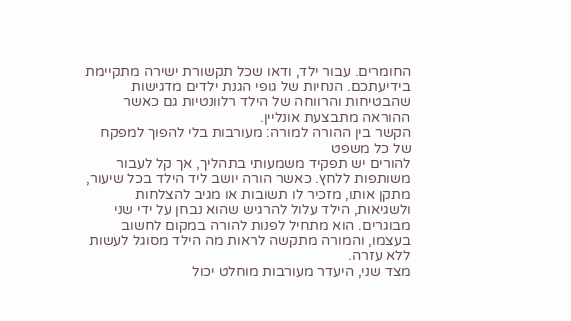החומרים. עבור ילד, ודאו שכל תקשורת ישירה מתקיימת בידיעתכם. הנחיות של גופי הגנת ילדים מדגישות שהבטיחות והרווחה של הילד רלוונטיות גם כאשר ההוראה מתבצעת אונליין.
הקשר בין ההורה למורה: מעורבות בלי להפוך למפקח של כל משפט
להורים יש תפקיד משמעותי בתהליך, אך קל לעבור משותפות ללחץ. כאשר הורה יושב ליד הילד בכל שיעור, מתקן אותו, מזכיר לו תשובות או מגיב להצלחות ולשגיאות, הילד עלול להרגיש שהוא נבחן על ידי שני מבוגרים. הוא מתחיל לפנות להורה במקום לחשוב בעצמו, והמורה מתקשה לראות מה הילד מסוגל לעשות ללא עזרה.
מצד שני, היעדר מעורבות מוחלט יכול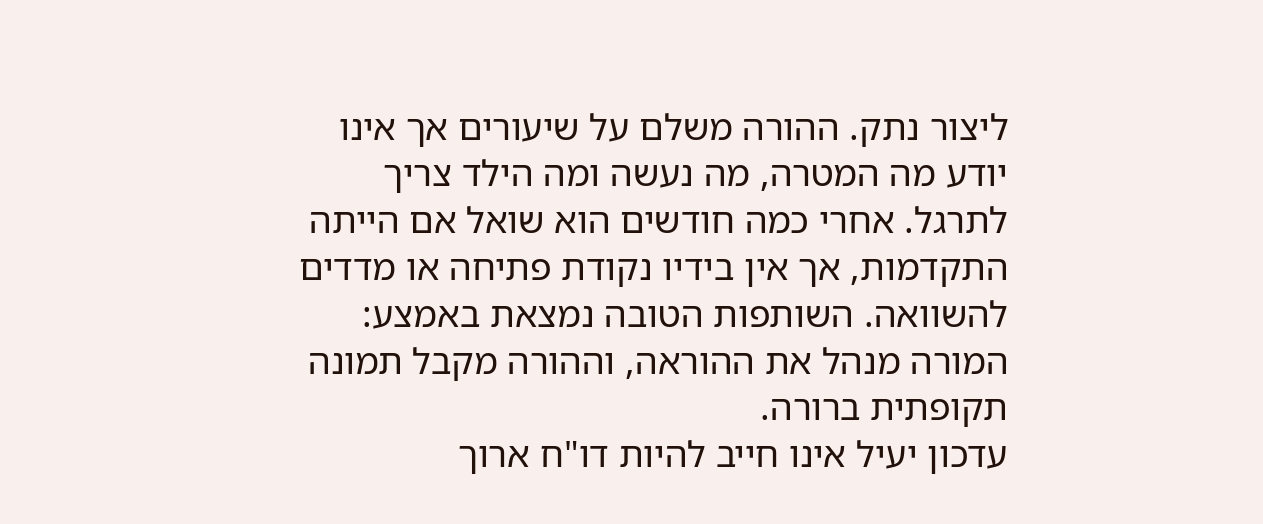ליצור נתק. ההורה משלם על שיעורים אך אינו יודע מה המטרה, מה נעשה ומה הילד צריך לתרגל. אחרי כמה חודשים הוא שואל אם הייתה התקדמות, אך אין בידיו נקודת פתיחה או מדדים להשוואה. השותפות הטובה נמצאת באמצע: המורה מנהל את ההוראה, וההורה מקבל תמונה תקופתית ברורה.
עדכון יעיל אינו חייב להיות דו"ח ארוך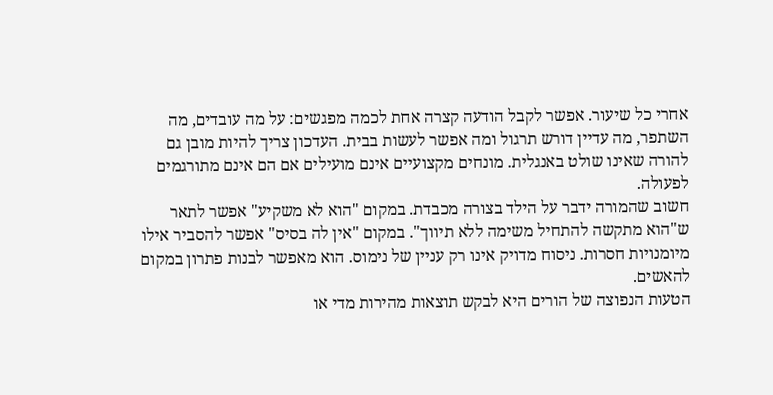אחרי כל שיעור. אפשר לקבל הודעה קצרה אחת לכמה מפגשים: על מה עובדים, מה השתפר, מה עדיין דורש תרגול ומה אפשר לעשות בבית. העדכון צריך להיות מובן גם להורה שאינו שולט באנגלית. מונחים מקצועיים אינם מועילים אם הם אינם מתורגמים לפעולה.
חשוב שהמורה ידבר על הילד בצורה מכבדת. במקום "הוא לא משקיע" אפשר לתאר ש"הוא מתקשה להתחיל משימה ללא תיווך". במקום "אין לה בסיס" אפשר להסביר אילו מיומנויות חסרות. ניסוח מדויק אינו רק עניין של נימוס. הוא מאפשר לבנות פתרון במקום להאשים.
הטעות הנפוצה של הורים היא לבקש תוצאות מהירות מדי או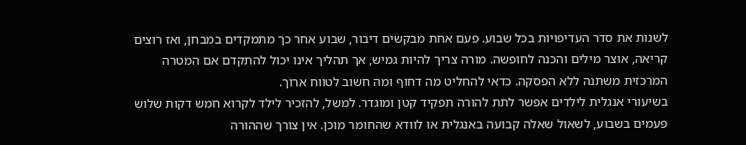לשנות את סדר העדיפויות בכל שבוע. פעם אחת מבקשים דיבור, שבוע אחר כך מתמקדים במבחן, ואז רוצים קריאה, אוצר מילים והכנה לחופשה. מורה צריך להיות גמיש, אך תהליך אינו יכול להתקדם אם המטרה המרכזית משתנה ללא הפסקה. כדאי להחליט מה דחוף ומה חשוב לטווח ארוך.
בשיעורי אנגלית לילדים אפשר לתת להורה תפקיד קטן ומוגדר. למשל, להזכיר לילד לקרוא חמש דקות שלוש פעמים בשבוע, לשאול שאלה קבועה באנגלית או לוודא שהחומר מוכן. אין צורך שההורה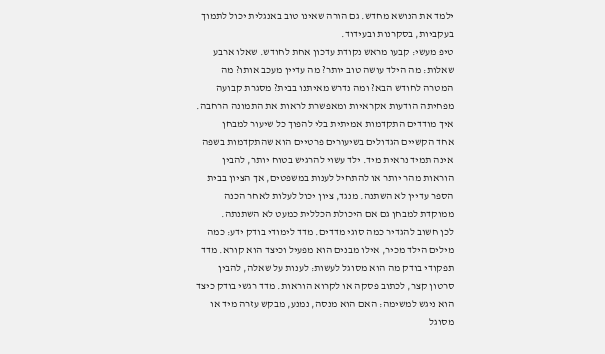ילמד את הנושא מחדש. גם הורה שאינו טוב באנגלית יכול לתמוך בעקביות, בסקרנות ובעידוד.
טיפ מעשי: קבעו מראש נקודת עדכון אחת לחודש. שאלו ארבע שאלות: מה הילד עושה טוב יותר? מה עדיין מעכב אותו? מה המטרה לחודש הבא? ומה נדרש מאיתנו בבית? מסגרת קבועה מפחיתה הודעות אקראיות ומאפשרת לראות את התמונה הרחבה.
איך מודדים התקדמות אמיתית בלי להפוך כל שיעור למבחן
אחד הקשיים הגדולים בשיעורים פרטיים הוא שהתקדמות בשפה אינה תמיד נראית מיד. ילד עשוי להרגיש בטוח יותר, להבין הוראות מהר יותר או להתחיל לענות במשפטים, אך הציון בבית הספר עדיין לא השתנה. מנגד, ציון יכול לעלות לאחר הכנה ממוקדת למבחן גם אם היכולת הכללית כמעט לא השתנתה.
לכן חשוב להגדיר כמה סוגי מדדים. מדד לימודי בודק ידע: כמה מילים הילד מכיר, אילו מבנים הוא מפעיל וכיצד הוא קורא. מדד תפקודי בודק מה הוא מסוגל לעשות: לענות על שאלה, להבין סרטון קצר, לכתוב פסקה או לקרוא הוראות. מדד רגשי בודק כיצד הוא ניגש למשימה: האם הוא מנסה, נמנע, מבקש עזרה מיד או מסוגל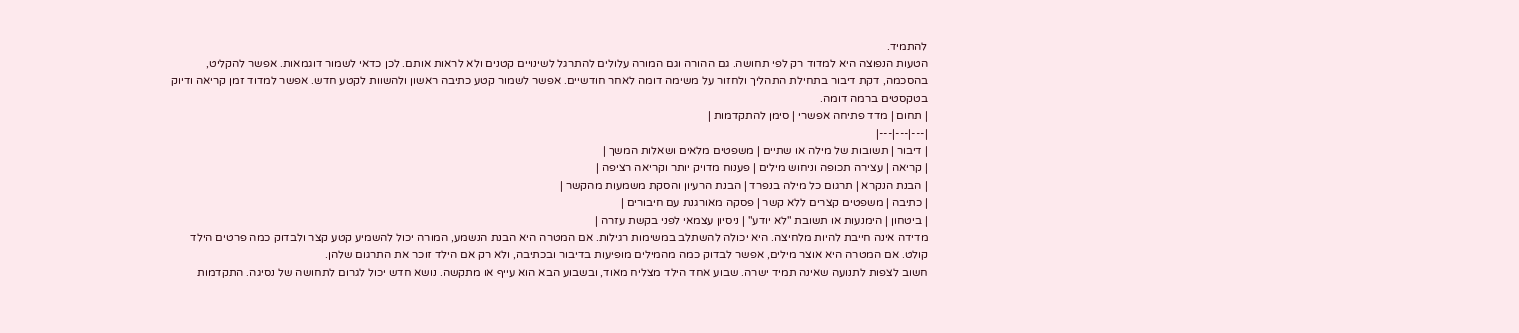להתמיד.
הטעות הנפוצה היא למדוד רק לפי תחושה. גם ההורה וגם המורה עלולים להתרגל לשינויים קטנים ולא לראות אותם. לכן כדאי לשמור דוגמאות. אפשר להקליט, בהסכמה, דקת דיבור בתחילת התהליך ולחזור על משימה דומה לאחר חודשיים. אפשר לשמור קטע כתיבה ראשון ולהשוות לקטע חדש. אפשר למדוד זמן קריאה ודיוק בטקסטים ברמה דומה.
| תחום | מדד פתיחה אפשרי | סימן להתקדמות |
|---|---|---|
| דיבור | תשובות של מילה או שתיים | משפטים מלאים ושאלות המשך |
| קריאה | עצירה תכופה וניחוש מילים | פענוח מדויק יותר וקריאה רציפה |
| הבנת הנקרא | תרגום כל מילה בנפרד | הבנת הרעיון והסקת משמעות מהקשר |
| כתיבה | משפטים קצרים ללא קשר | פסקה מאורגנת עם חיבורים |
| ביטחון | הימנעות או תשובת "לא יודע" | ניסיון עצמאי לפני בקשת עזרה |
מדידה אינה חייבת להיות מלחיצה. היא יכולה להשתלב במשימות רגילות. אם המטרה היא הבנת הנשמע, המורה יכול להשמיע קטע קצר ולבדוק כמה פרטים הילד קולט. אם המטרה היא אוצר מילים, אפשר לבדוק כמה מהמילים מופיעות בדיבור ובכתיבה, ולא רק אם הילד זוכר את התרגום שלהן.
חשוב לצפות לתנועה שאינה תמיד ישרה. שבוע אחד הילד מצליח מאוד, ובשבוע הבא הוא עייף או מתקשה. נושא חדש יכול לגרום לתחושה של נסיגה. התקדמות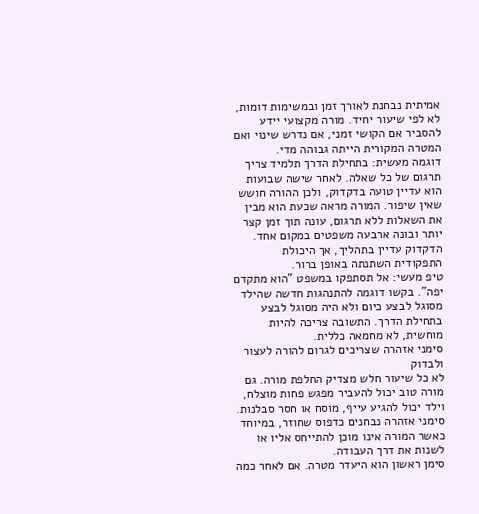אמיתית נבחנת לאורך זמן ובמשימות דומות, לא לפי שיעור יחיד. מורה מקצועי יידע להסביר אם הקושי זמני, אם נדרש שינוי ואם המטרה המקורית הייתה גבוהה מדי.
דוגמה מעשית: בתחילת הדרך תלמיד צריך תרגום של כל שאלה. לאחר שישה שבועות הוא עדיין טועה בדקדוק, ולכן ההורה חושש שאין שיפור. המורה מראה שכעת הוא מבין את השאלות ללא תרגום, עונה תוך זמן קצר יותר ובונה ארבעה משפטים במקום אחד. הדקדוק עדיין בתהליך, אך היכולת התפקודית השתנתה באופן ברור.
טיפ מעשי: אל תסתפקו במשפט "הוא מתקדם יפה". בקשו דוגמה להתנהגות חדשה שהילד מסוגל לבצע כיום ולא היה מסוגל לבצע בתחילת הדרך. התשובה צריכה להיות מוחשית, לא מחמאה כללית.
סימני אזהרה שצריכים לגרום להורה לעצור ולבדוק
לא כל שיעור חלש מצדיק החלפת מורה. גם מורה טוב יכול להעביר מפגש פחות מוצלח, וילד יכול להגיע עייף, מוסח או חסר סבלנות. סימני אזהרה נבחנים כדפוס שחוזר, במיוחד כאשר המורה אינו מוכן להתייחס אליו או לשנות את דרך העבודה.
סימן ראשון הוא היעדר מטרה. אם לאחר כמה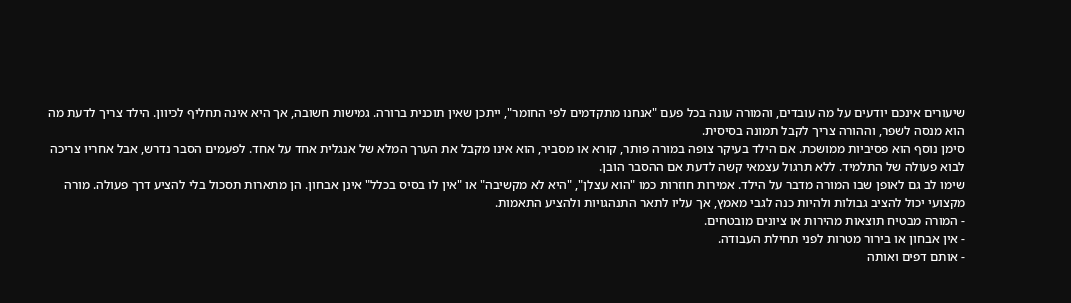שיעורים אינכם יודעים על מה עובדים, והמורה עונה בכל פעם "אנחנו מתקדמים לפי החומר", ייתכן שאין תוכנית ברורה. גמישות חשובה, אך היא אינה תחליף לכיוון. הילד צריך לדעת מה הוא מנסה לשפר, וההורה צריך לקבל תמונה בסיסית.
סימן נוסף הוא פסיביות ממושכת. אם הילד בעיקר צופה במורה פותר, קורא או מסביר, הוא אינו מקבל את הערך המלא של אנגלית אחד על אחד. לפעמים הסבר נדרש, אבל אחריו צריכה לבוא פעולה של התלמיד. ללא תרגול עצמאי קשה לדעת אם ההסבר הובן.
שימו לב גם לאופן שבו המורה מדבר על הילד. אמירות חוזרות כמו "הוא עצלן", "היא לא מקשיבה" או "אין לו בסיס בכלל" אינן אבחון. הן מתארות תסכול בלי להציע דרך פעולה. מורה מקצועי יכול להציב גבולות ולהיות כנה לגבי מאמץ, אך עליו לתאר התנהגויות ולהציע התאמות.
- המורה מבטיח תוצאות מהירות או ציונים מובטחים.
- אין אבחון או בירור מטרות לפני תחילת העבודה.
- אותם דפים ואותה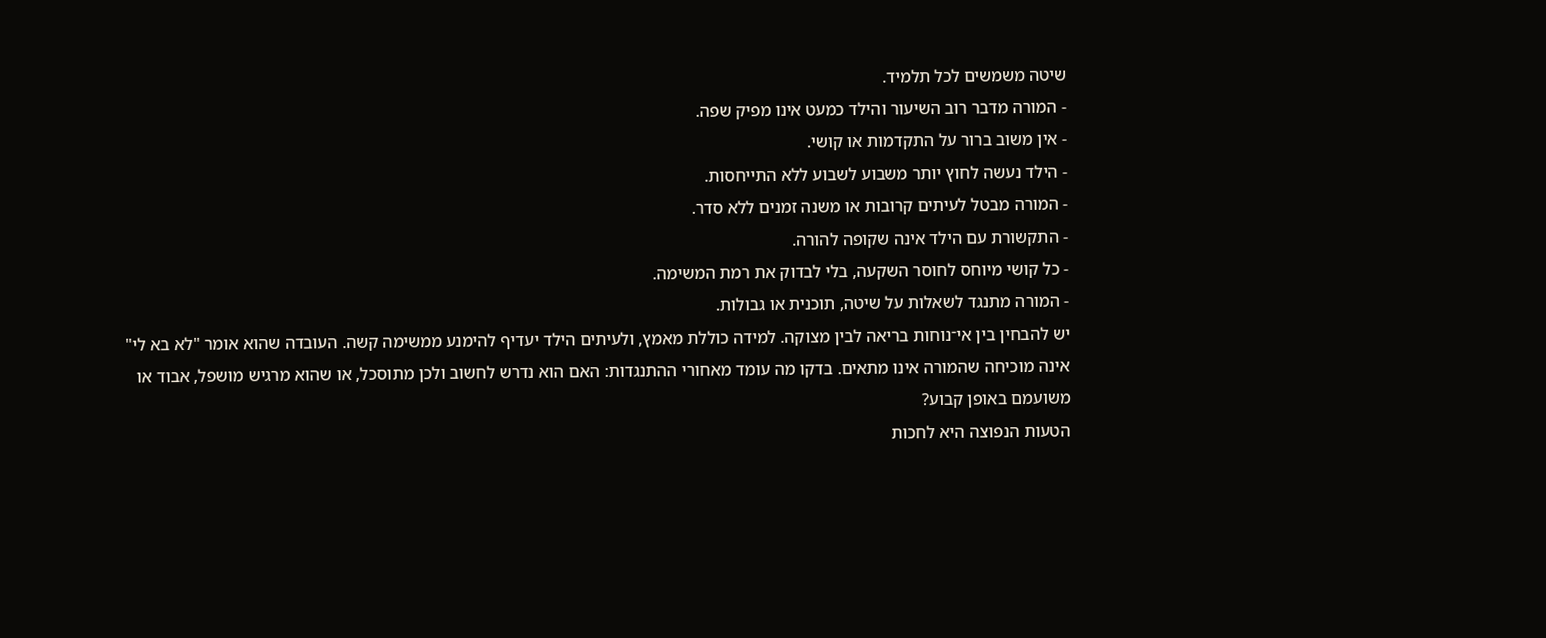שיטה משמשים לכל תלמיד.
- המורה מדבר רוב השיעור והילד כמעט אינו מפיק שפה.
- אין משוב ברור על התקדמות או קושי.
- הילד נעשה לחוץ יותר משבוע לשבוע ללא התייחסות.
- המורה מבטל לעיתים קרובות או משנה זמנים ללא סדר.
- התקשורת עם הילד אינה שקופה להורה.
- כל קושי מיוחס לחוסר השקעה, בלי לבדוק את רמת המשימה.
- המורה מתנגד לשאלות על שיטה, תוכנית או גבולות.
יש להבחין בין אי־נוחות בריאה לבין מצוקה. למידה כוללת מאמץ, ולעיתים הילד יעדיף להימנע ממשימה קשה. העובדה שהוא אומר "לא בא לי" אינה מוכיחה שהמורה אינו מתאים. בדקו מה עומד מאחורי ההתנגדות: האם הוא נדרש לחשוב ולכן מתוסכל, או שהוא מרגיש מושפל, אבוד או משועמם באופן קבוע?
הטעות הנפוצה היא לחכות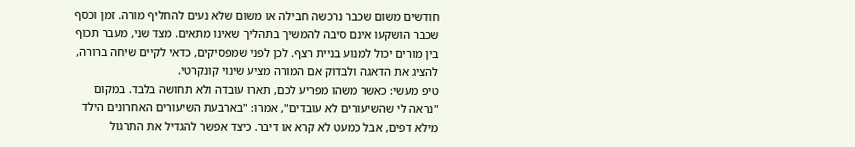חודשים משום שכבר נרכשה חבילה או משום שלא נעים להחליף מורה. זמן וכסף שכבר הושקעו אינם סיבה להמשיך בתהליך שאינו מתאים. מצד שני, מעבר תכוף בין מורים יכול למנוע בניית רצף. לכן לפני שמפסיקים, כדאי לקיים שיחה ברורה, להציג את הדאגה ולבדוק אם המורה מציע שינוי קונקרטי.
טיפ מעשי: כאשר משהו מפריע לכם, תארו עובדה ולא תחושה בלבד. במקום "נראה לי שהשיעורים לא עובדים", אמרו: "בארבעת השיעורים האחרונים הילד מילא דפים, אבל כמעט לא קרא או דיבר. כיצד אפשר להגדיל את התרגול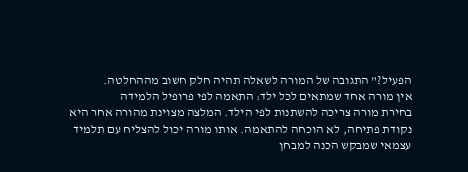הפעיל?" התגובה של המורה לשאלה תהיה חלק חשוב מההחלטה.
אין מורה אחד שמתאים לכל ילד: התאמה לפי פרופיל הלמידה
בחירת מורה צריכה להשתנות לפי הילד. המלצה מצוינת מהורה אחר היא נקודת פתיחה, לא הוכחה להתאמה. אותו מורה יכול להצליח עם תלמיד עצמאי שמבקש הכנה למבחן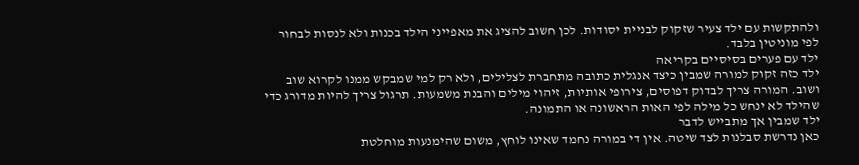ולהתקשות עם ילד צעיר שזקוק לבניית יסודות. לכן חשוב להציג את מאפייני הילד בכנות ולא לנסות לבחור לפי מוניטין בלבד.
ילד עם פערים בסיסיים בקריאה
ילד כזה זקוק למורה שמבין כיצד אנגלית כתובה מתחברת לצלילים, ולא רק למי שמבקש ממנו לקרוא שוב ושוב. המורה צריך לבדוק דפוסים, צירופי אותיות, זיהוי מילים והבנת משמעות. תרגול צריך להיות מדורג כדי שהילד לא ינחש כל מילה לפי האות הראשונה או התמונה.
ילד שמבין אך מתבייש לדבר
כאן נדרשת סבלנות לצד שיטה. אין די במורה נחמד שאינו לוחץ, משום שהימנעות מוחלטת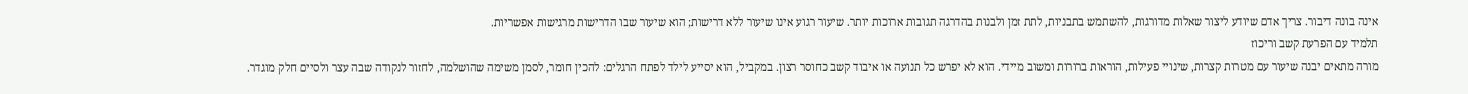אינה בונה דיבור. צריך אדם שיודע ליצור שאלות מדורגות, להשתמש בתבניות, לתת זמן ולבנות בהדרגה תגובות ארוכות יותר. שיעור רגוע אינו שיעור ללא דרישות; הוא שיעור שבו הדרישות מרגישות אפשריות.
תלמיד עם הפרעת קשב וריכוז
מורה מתאים יבנה שיעור עם מטרות קצרות, שינויי פעילות, הוראות ברורות ומשוב מיידי. הוא לא יפרש כל תנועה או איבוד קשב כחוסר רצון. במקביל, הוא יסייע לילד לפתח הרגלים: להכין חומר, לסמן משימה שהושלמה, לחזור לנקודה שבה עצר ולסיים חלק מוגדר.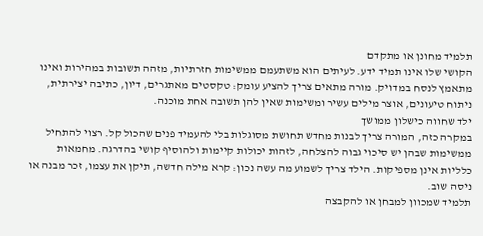תלמיד מחונן או מתקדם
הקושי שלו אינו תמיד ידע. לעיתים הוא משתעמם ממשימות חזרתיות, מזהה תשובות במהירות ואינו מתאמץ לנסח במדויק. מורה מתאים צריך להציע עומק: טקסטים מאתגרים, דיון, כתיבה יצירתית, ניתוח טיעונים, אוצר מילים עשיר ומשימות שאין להן תשובה אחת מוכנה.
ילד שחווה כישלון ממושך
במקרה כזה, המורה צריך לבנות מחדש תחושת מסוגלות בלי להעמיד פנים שהכול קל. רצוי להתחיל ממשימות שבהן יש סיכוי גבוה להצלחה, לזהות יכולות קיימות ולהוסיף קושי בהדרגה. מחמאות כלליות אינן מספיקות. הילד צריך לשמוע מה עשה נכון: קרא מילה חדשה, תיקן את עצמו, זכר מבנה או ניסה שוב.
תלמיד שמכוון למבחן או להקבצה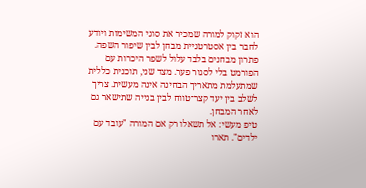הוא זקוק למורה שמכיר את סוגי המשימות ויודע לחבר בין אסטרטגיית מבחן לבין שיפור השפה. פתרון מבחנים בלבד עלול לשפר היכרות עם הפורמט בלי לסגור פער. מצד שני, תוכנית כללית שמתעלמת מתאריך הבחינה אינה מעשית. צריך לשלב בין יעד קצר־טווח לבין בנייה שתישאר גם לאחר המבחן.
טיפ מעשי: אל תשאלו רק אם המורה "עובד עם ילדים". תארו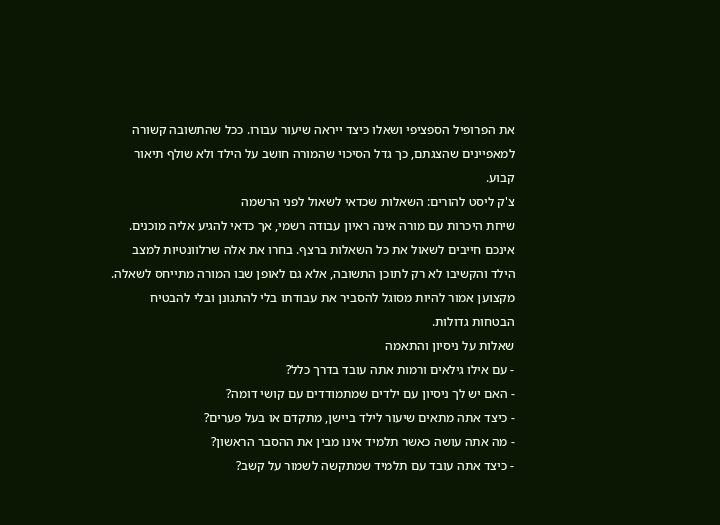את הפרופיל הספציפי ושאלו כיצד ייראה שיעור עבורו. ככל שהתשובה קשורה למאפיינים שהצגתם, כך גדל הסיכוי שהמורה חושב על הילד ולא שולף תיאור קבוע.
צ'ק ליסט להורים: השאלות שכדאי לשאול לפני הרשמה
שיחת היכרות עם מורה אינה ראיון עבודה רשמי, אך כדאי להגיע אליה מוכנים. אינכם חייבים לשאול את כל השאלות ברצף. בחרו את אלה שרלוונטיות למצב הילד והקשיבו לא רק לתוכן התשובה, אלא גם לאופן שבו המורה מתייחס לשאלה. מקצוען אמור להיות מסוגל להסביר את עבודתו בלי להתגונן ובלי להבטיח הבטחות גדולות.
שאלות על ניסיון והתאמה
- עם אילו גילאים ורמות אתה עובד בדרך כלל?
- האם יש לך ניסיון עם ילדים שמתמודדים עם קושי דומה?
- כיצד אתה מתאים שיעור לילד ביישן, מתקדם או בעל פערים?
- מה אתה עושה כאשר תלמיד אינו מבין את ההסבר הראשון?
- כיצד אתה עובד עם תלמיד שמתקשה לשמור על קשב?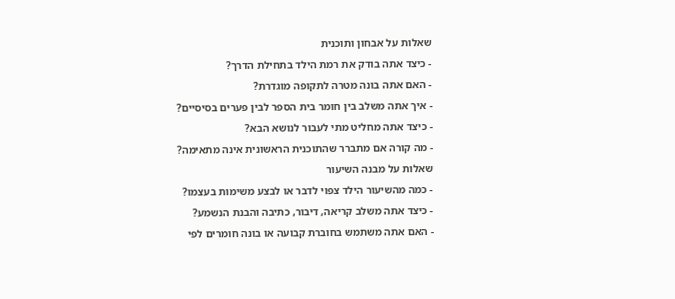שאלות על אבחון ותוכנית
- כיצד אתה בודק את רמת הילד בתחילת הדרך?
- האם אתה בונה מטרה לתקופה מוגדרת?
- איך אתה משלב בין חומר בית הספר לבין פערים בסיסיים?
- כיצד אתה מחליט מתי לעבור לנושא הבא?
- מה קורה אם מתברר שהתוכנית הראשונית אינה מתאימה?
שאלות על מבנה השיעור
- כמה מהשיעור הילד צפוי לדבר או לבצע משימות בעצמו?
- כיצד אתה משלב קריאה, דיבור, כתיבה והבנת הנשמע?
- האם אתה משתמש בחוברת קבועה או בונה חומרים לפי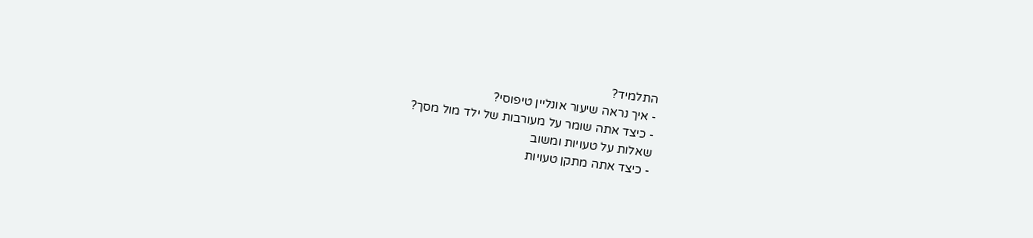התלמיד?
- איך נראה שיעור אונליין טיפוסי?
- כיצד אתה שומר על מעורבות של ילד מול מסך?
שאלות על טעויות ומשוב
- כיצד אתה מתקן טעויות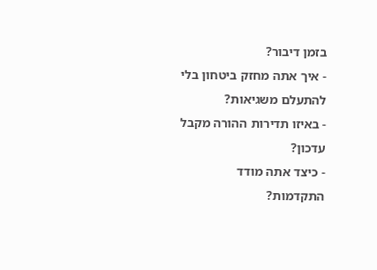בזמן דיבור?
- איך אתה מחזק ביטחון בלי להתעלם משגיאות?
- באיזו תדירות ההורה מקבל עדכון?
- כיצד אתה מודד התקדמות?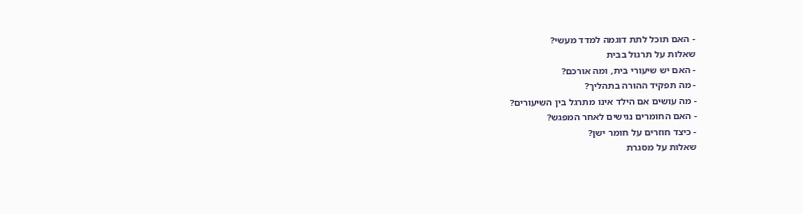- האם תוכל לתת דוגמה למדד מעשי?
שאלות על תרגול בבית
- האם יש שיעורי בית, ומה אורכם?
- מה תפקיד ההורה בתהליך?
- מה עושים אם הילד אינו מתרגל בין השיעורים?
- האם החומרים נגישים לאחר המפגש?
- כיצד חוזרים על חומר ישן?
שאלות על מסגרת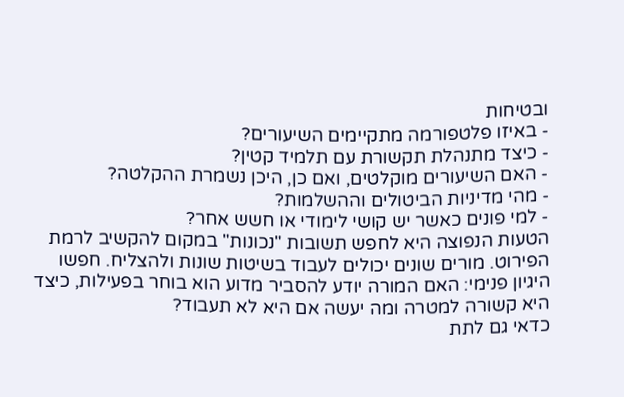ובטיחות
- באיזו פלטפורמה מתקיימים השיעורים?
- כיצד מתנהלת תקשורת עם תלמיד קטין?
- האם השיעורים מוקלטים, ואם כן, היכן נשמרת ההקלטה?
- מהי מדיניות הביטולים וההשלמות?
- למי פונים כאשר יש קושי לימודי או חשש אחר?
הטעות הנפוצה היא לחפש תשובות "נכונות" במקום להקשיב לרמת הפירוט. מורים שונים יכולים לעבוד בשיטות שונות ולהצליח. חפשו היגיון פנימי: האם המורה יודע להסביר מדוע הוא בוחר בפעילות, כיצד היא קשורה למטרה ומה יעשה אם היא לא תעבוד?
כדאי גם לתת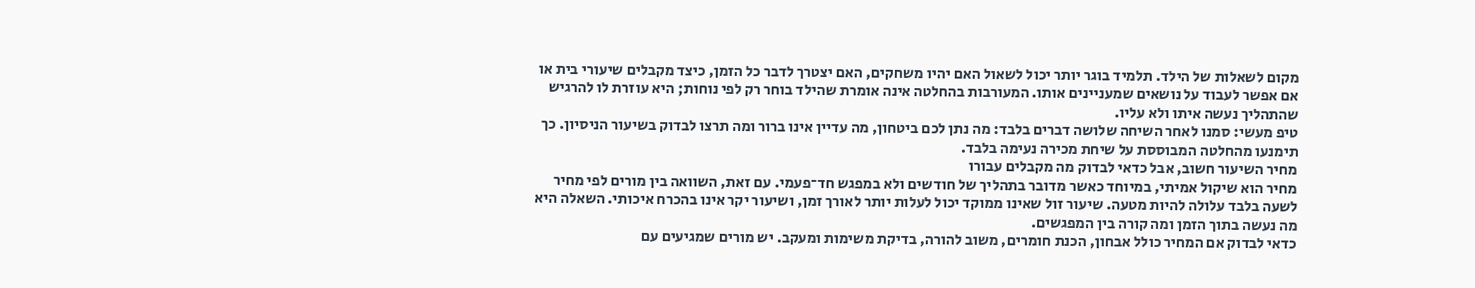מקום לשאלות של הילד. תלמיד בוגר יותר יכול לשאול האם יהיו משחקים, האם יצטרך לדבר כל הזמן, כיצד מקבלים שיעורי בית או אם אפשר לעבוד על נושאים שמעניינים אותו. המעורבות בהחלטה אינה אומרת שהילד בוחר רק לפי נוחות; היא עוזרת לו להרגיש שהתהליך נעשה איתו ולא עליו.
טיפ מעשי: סמנו לאחר השיחה שלושה דברים בלבד: מה נתן לכם ביטחון, מה עדיין אינו ברור ומה תרצו לבדוק בשיעור הניסיון. כך תימנעו מהחלטה המבוססת על שיחת מכירה נעימה בלבד.
מחיר השיעור חשוב, אבל כדאי לבדוק מה מקבלים עבורו
מחיר הוא שיקול אמיתי, במיוחד כאשר מדובר בתהליך של חודשים ולא במפגש חד־פעמי. עם זאת, השוואה בין מורים לפי מחיר לשעה בלבד עלולה להיות מטעה. שיעור זול שאינו ממוקד יכול לעלות יותר לאורך זמן, ושיעור יקר אינו בהכרח איכותי. השאלה היא מה נעשה בתוך הזמן ומה קורה בין המפגשים.
כדאי לבדוק אם המחיר כולל אבחון, הכנת חומרים, משוב להורה, בדיקת משימות ומעקב. יש מורים שמגיעים עם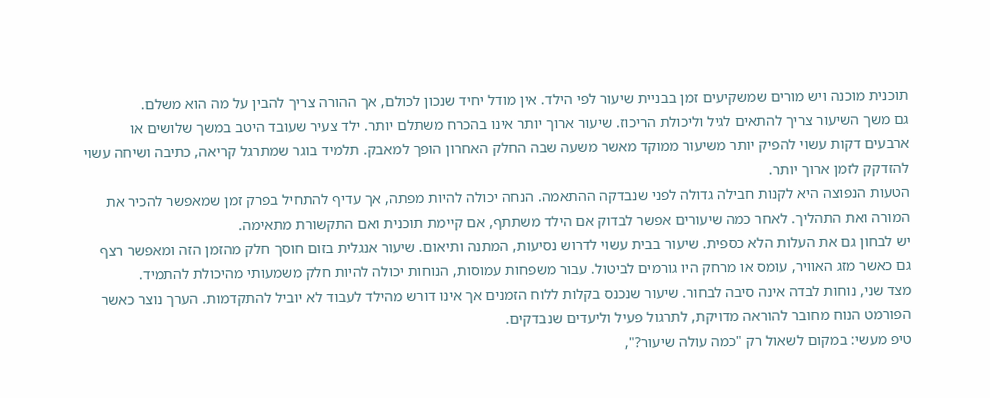תוכנית מוכנה ויש מורים שמשקיעים זמן בבניית שיעור לפי הילד. אין מודל יחיד שנכון לכולם, אך ההורה צריך להבין על מה הוא משלם.
גם משך השיעור צריך להתאים לגיל וליכולת הריכוז. שיעור ארוך יותר אינו בהכרח משתלם יותר. ילד צעיר שעובד היטב במשך שלושים או ארבעים דקות עשוי להפיק יותר משיעור ממוקד מאשר משעה שבה החלק האחרון הופך למאבק. תלמיד בוגר שמתרגל קריאה, כתיבה ושיחה עשוי להזדקק לזמן ארוך יותר.
הטעות הנפוצה היא לקנות חבילה גדולה לפני שנבדקה ההתאמה. הנחה יכולה להיות מפתה, אך עדיף להתחיל בפרק זמן שמאפשר להכיר את המורה ואת התהליך. לאחר כמה שיעורים אפשר לבדוק אם הילד משתתף, אם קיימת תוכנית ואם התקשורת מתאימה.
יש לבחון גם את העלות הלא כספית. שיעור בבית עשוי לדרוש נסיעות, המתנה ותיאום. שיעור אנגלית בזום חוסך חלק מהזמן הזה ומאפשר רצף גם כאשר מזג האוויר, עומס או מרחק היו גורמים לביטול. עבור משפחות עמוסות, הנוחות יכולה להיות חלק משמעותי מהיכולת להתמיד.
מצד שני, נוחות לבדה אינה סיבה לבחור. שיעור שנכנס בקלות ללוח הזמנים אך אינו דורש מהילד לעבוד לא יוביל להתקדמות. הערך נוצר כאשר הפורמט הנוח מחובר להוראה מדויקת, לתרגול פעיל וליעדים שנבדקים.
טיפ מעשי: במקום לשאול רק "כמה עולה שיעור?",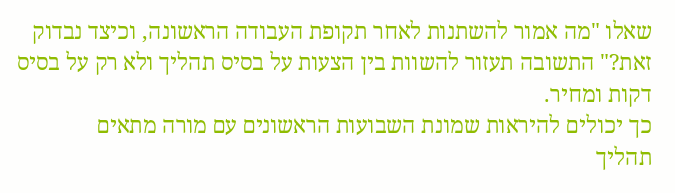שאלו "מה אמור להשתנות לאחר תקופת העבודה הראשונה, וכיצד נבדוק זאת?" התשובה תעזור להשוות בין הצעות על בסיס תהליך ולא רק על בסיס דקות ומחיר.
כך יכולים להיראות שמונת השבועות הראשונים עם מורה מתאים
תהליך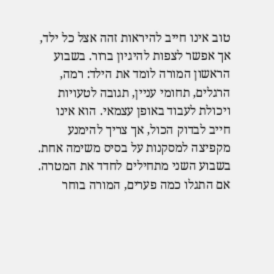טוב אינו חייב להיראות זהה אצל כל ילד, אך אפשר לצפות להיגיון ברור. בשבוע הראשון המורה לומד את הילד: רמה, הרגלים, תחומי עניין, תגובה לטעויות ויכולת לעבוד באופן עצמאי. הוא אינו חייב לבדוק הכול, אך צריך להימנע מקפיצה למסקנות על בסיס משימה אחת.
בשבוע השני מתחילים לחדד את המטרה. אם התגלו כמה פערים, המורה בוחר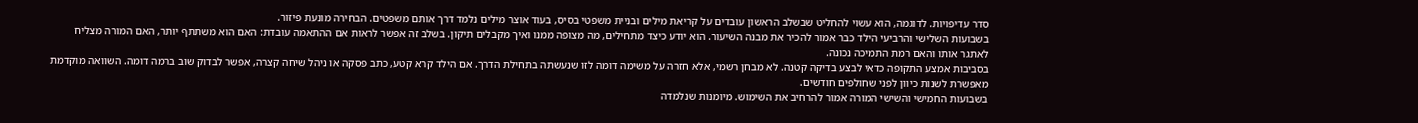סדר עדיפויות. לדוגמה, הוא עשוי להחליט שבשלב הראשון עובדים על קריאת מילים ובניית משפטי בסיס, בעוד אוצר מילים נלמד דרך אותם משפטים. הבחירה מונעת פיזור.
בשבועות השלישי והרביעי הילד כבר אמור להכיר את מבנה השיעור. הוא יודע כיצד מתחילים, מה מצופה ממנו ואיך מקבלים תיקון. בשלב זה אפשר לראות אם ההתאמה עובדת: האם הוא משתתף יותר, האם המורה מצליח לאתגר אותו והאם רמת התמיכה נכונה.
בסביבות אמצע התקופה כדאי לבצע בדיקה קטנה. לא מבחן רשמי, אלא חזרה על משימה דומה לזו שנעשתה בתחילת הדרך. אם הילד קרא קטע, כתב פסקה או ניהל שיחה קצרה, אפשר לבדוק שוב ברמה דומה. השוואה מוקדמת מאפשרת לשנות כיוון לפני שחולפים חודשים.
בשבועות החמישי והשישי המורה אמור להרחיב את השימוש. מיומנות שנלמדה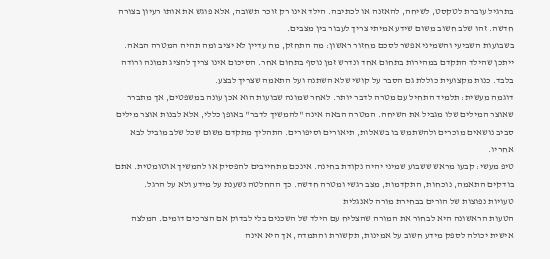בתרגיל עוברת לטקסט, לשיחה, להאזנה או לכתיבה. הילד אינו רק זוכר תשובה, אלא פוגש את אותו רעיון בצורה חדשה. זהו שלב חשוב משום שידע אמיתי צריך לעבור בין מצבים.
בשבועות השביעי והשמיני אפשר לסכם מחזור ראשון: מה התחזק, מה עדיין לא יציב ומה תהיה המטרה הבאה. ייתכן שהילד התקדם במהירות בתחום אחד ונדרש זמן נוסף בתחום אחר. הסיכום אינו צריך להציג תמונה ורודה בלבד. כנות מקצועית כוללת גם הסבר על קושי שלא השתנה ועל התאמה שצריך לבצע.
דוגמה מעשית: תלמיד התחיל עם מטרה לדבר יותר. לאחר שמונה שבועות הוא אכן עונה במשפטים, אך מתברר שאוצר המילים שלו מגביל את השיחה. המטרה הבאה אינה "להמשיך לדבר" באופן כללי, אלא לבנות אוצר מילים סביב נושאים מוכרים ולהשתמש בו בשאלות, תיאורים וסיפורים. התהליך מתקדם משום שכל שלב מוביל לבא אחריו.
טיפ מעשי: קבעו מראש ששבוע שמיני יהיה נקודת בחינה. אינכם מתחייבים להפסיק או להמשיך אוטומטית. אתם בודקים התאמה, נוכחות, התקדמות, מצב רגשי ומטרה חדשה. כך ההחלטה נשענת על מידע ולא על הרגל.
טעויות נפוצות של הורים בבחירת מורה לאנגלית
הטעות הראשונה היא לבחור את המורה שהצליח עם הילד של השכנים בלי לבדוק אם הצרכים דומים. המלצה אישית יכולה לספק מידע חשוב על אמינות, תקשורת והתמדה, אך היא אינה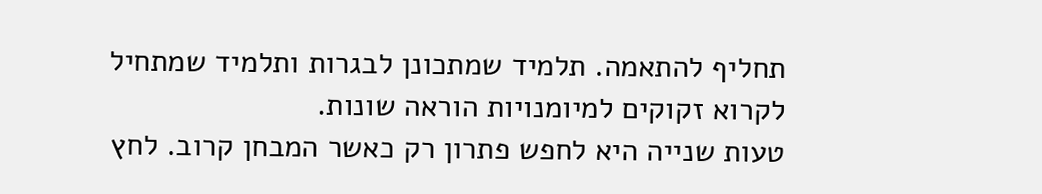תחליף להתאמה. תלמיד שמתכונן לבגרות ותלמיד שמתחיל לקרוא זקוקים למיומנויות הוראה שונות.
טעות שנייה היא לחפש פתרון רק כאשר המבחן קרוב. לחץ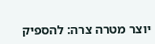יוצר מטרה צרה: להספיק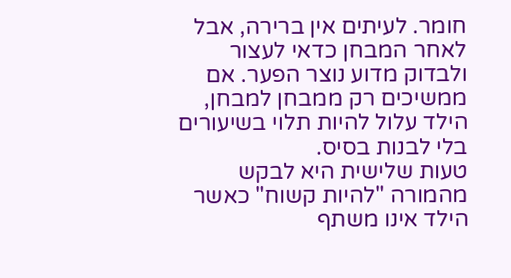חומר. לעיתים אין ברירה, אבל לאחר המבחן כדאי לעצור ולבדוק מדוע נוצר הפער. אם ממשיכים רק ממבחן למבחן, הילד עלול להיות תלוי בשיעורים בלי לבנות בסיס.
טעות שלישית היא לבקש מהמורה "להיות קשוח" כאשר הילד אינו משתף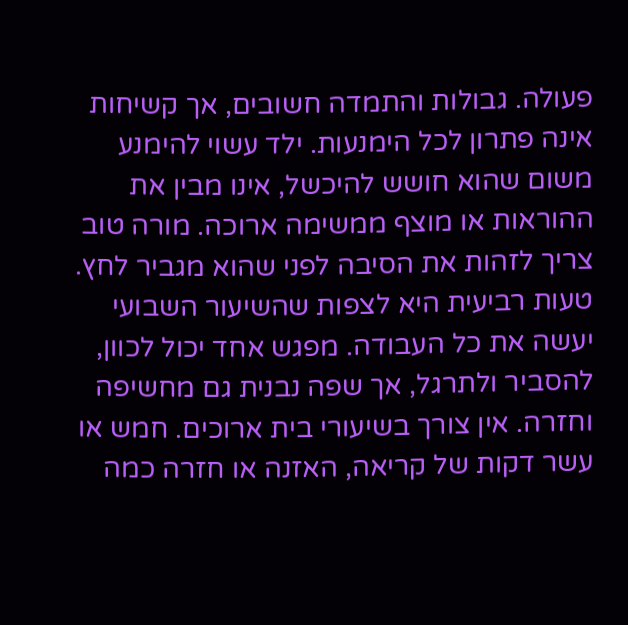פעולה. גבולות והתמדה חשובים, אך קשיחות אינה פתרון לכל הימנעות. ילד עשוי להימנע משום שהוא חושש להיכשל, אינו מבין את ההוראות או מוצף ממשימה ארוכה. מורה טוב צריך לזהות את הסיבה לפני שהוא מגביר לחץ.
טעות רביעית היא לצפות שהשיעור השבועי יעשה את כל העבודה. מפגש אחד יכול לכוון, להסביר ולתרגל, אך שפה נבנית גם מחשיפה וחזרה. אין צורך בשיעורי בית ארוכים. חמש או עשר דקות של קריאה, האזנה או חזרה כמה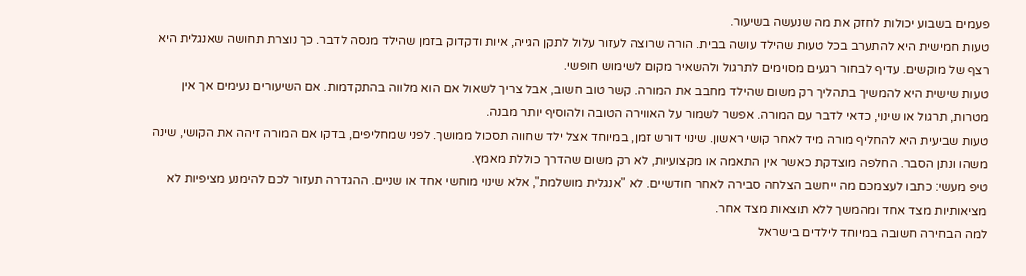פעמים בשבוע יכולות לחזק את מה שנעשה בשיעור.
טעות חמישית היא להתערב בכל טעות שהילד עושה בבית. הורה שרוצה לעזור עלול לתקן הגייה, איות ודקדוק בזמן שהילד מנסה לדבר. כך נוצרת תחושה שאנגלית היא רצף של מוקשים. עדיף לבחור רגעים מסוימים לתרגול ולהשאיר מקום לשימוש חופשי.
טעות שישית היא להמשיך בתהליך רק משום שהילד מחבב את המורה. קשר טוב חשוב, אבל צריך לשאול אם הוא מלווה בהתקדמות. אם השיעורים נעימים אך אין מטרות, תרגול או שינוי, כדאי לדבר עם המורה. אפשר לשמור על האווירה הטובה ולהוסיף יותר מבנה.
טעות שביעית היא להחליף מורה מיד לאחר קושי ראשון. שינוי דורש זמן, במיוחד אצל ילד שחווה תסכול ממושך. לפני שמחליפים, בדקו אם המורה זיהה את הקושי, שינה משהו ונתן הסבר. החלפה מוצדקת כאשר אין התאמה או מקצועיות, לא רק משום שהדרך כוללת מאמץ.
טיפ מעשי: כתבו לעצמכם מה ייחשב הצלחה סבירה לאחר חודשיים. לא "אנגלית מושלמת", אלא שינוי מוחשי אחד או שניים. ההגדרה תעזור לכם להימנע מציפיות לא מציאותיות מצד אחד ומהמשך ללא תוצאות מצד אחר.
למה הבחירה חשובה במיוחד לילדים בישראל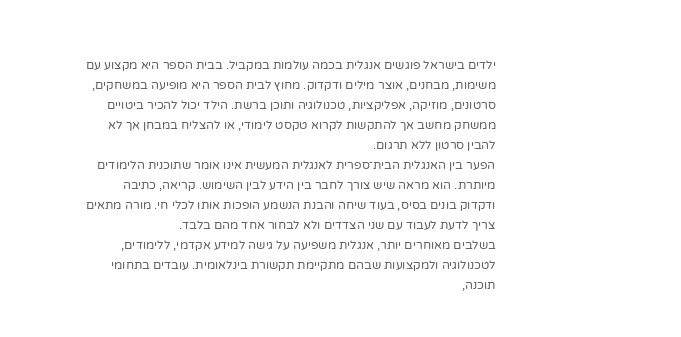ילדים בישראל פוגשים אנגלית בכמה עולמות במקביל. בבית הספר היא מקצוע עם משימות, מבחנים, אוצר מילים ודקדוק. מחוץ לבית הספר היא מופיעה במשחקים, סרטונים, מוזיקה, אפליקציות, טכנולוגיה ותוכן ברשת. הילד יכול להכיר ביטויים ממשחק מחשב אך להתקשות לקרוא טקסט לימודי, או להצליח במבחן אך לא להבין סרטון ללא תרגום.
הפער בין האנגלית הבית־ספרית לאנגלית המעשית אינו אומר שתוכנית הלימודים מיותרת. הוא מראה שיש צורך לחבר בין הידע לבין השימוש. קריאה, כתיבה ודקדוק בונים בסיס, בעוד שיחה והבנת הנשמע הופכות אותו לכלי חי. מורה מתאים צריך לדעת לעבוד עם שני הצדדים ולא לבחור אחד מהם בלבד.
בשלבים מאוחרים יותר, אנגלית משפיעה על גישה למידע אקדמי, ללימודים, לטכנולוגיה ולמקצועות שבהם מתקיימת תקשורת בינלאומית. עובדים בתחומי תוכנה,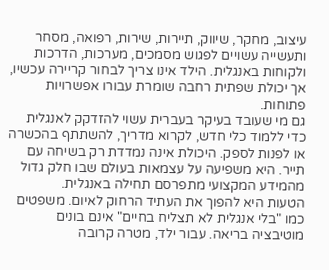עיצוב, מחקר, שיווק, תיירות, שירות, רפואה, מסחר ותעשייה עשויים לפגוש מסמכים, מערכות, הדרכות ולקוחות באנגלית. הילד אינו צריך לבחור קריירה עכשיו, אך יכולת שפתית רחבה שומרת עבורו אפשרויות פתוחות.
גם מי שעובד בעיקר בעברית עשוי להזדקק לאנגלית כדי ללמוד כלי חדש, לקרוא מדריך, להשתתף בהכשרה או לפנות לספק. היכולת אינה נמדדת רק בשיחה עם תייר. היא משפיעה על עצמאות בעולם שבו חלק גדול מהמידע המקצועי מתפרסם תחילה באנגלית.
הטעות היא להפוך את העתיד הרחוק לאיום. משפטים כמו "בלי אנגלית לא תצליח בחיים" אינם בונים מוטיבציה בריאה. עבור ילד, מטרה קרובה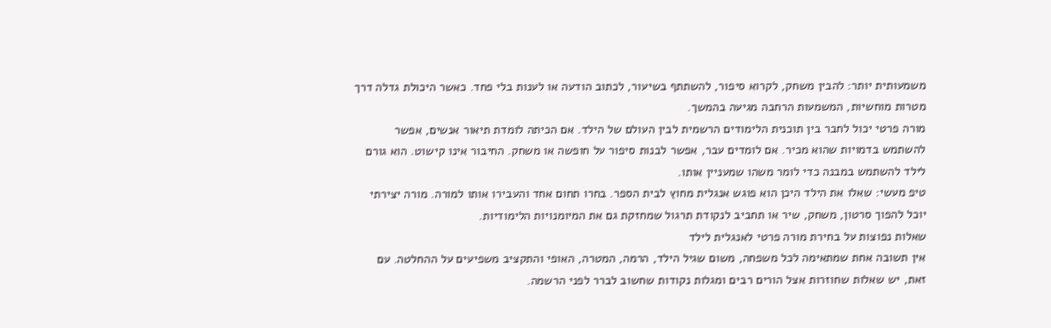משמעותית יותר: להבין משחק, לקרוא סיפור, להשתתף בשיעור, לכתוב הודעה או לענות בלי פחד. כאשר היכולת גדלה דרך מטרות מוחשיות, המשמעות הרחבה מגיעה בהמשך.
מורה פרטי יכול לחבר בין תוכנית הלימודים הרשמית לבין העולם של הילד. אם הכיתה לומדת תיאור אנשים, אפשר להשתמש בדמויות שהוא מכיר. אם לומדים עבר, אפשר לבנות סיפור על חופשה או משחק. החיבור אינו קישוט. הוא גורם לילד להשתמש במבנה כדי לומר משהו שמעניין אותו.
טיפ מעשי: שאלו את הילד היכן הוא פוגש אנגלית מחוץ לבית הספר. בחרו תחום אחד והעבירו אותו למורה. מורה יצירתי יוכל להפוך סרטון, משחק, שיר או תחביב לנקודת תרגול שמחזקת גם את המיומנויות הלימודיות.
שאלות נפוצות על בחירת מורה פרטי לאנגלית לילד
אין תשובה אחת שמתאימה לכל משפחה, משום שגיל הילד, הרמה, המטרה, האופי והתקציב משפיעים על ההחלטה. עם זאת, יש שאלות שחוזרות אצל הורים רבים ומגלות נקודות שחשוב לברר לפני הרשמה.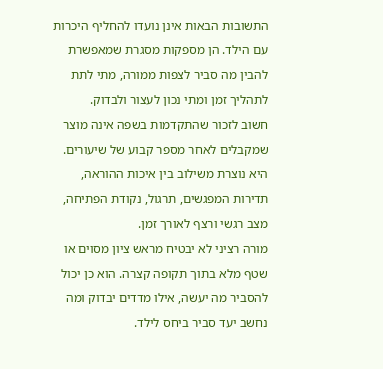התשובות הבאות אינן נועדו להחליף היכרות עם הילד. הן מספקות מסגרת שמאפשרת להבין מה סביר לצפות ממורה, מתי לתת לתהליך זמן ומתי נכון לעצור ולבדוק.
חשוב לזכור שהתקדמות בשפה אינה מוצר שמקבלים לאחר מספר קבוע של שיעורים. היא נוצרת משילוב בין איכות ההוראה, תדירות המפגשים, תרגול, נקודת הפתיחה, מצב רגשי ורצף לאורך זמן.
מורה רציני לא יבטיח מראש ציון מסוים או שטף מלא בתוך תקופה קצרה. הוא כן יכול להסביר מה יעשה, אילו מדדים יבדוק ומה נחשב יעד סביר ביחס לילד.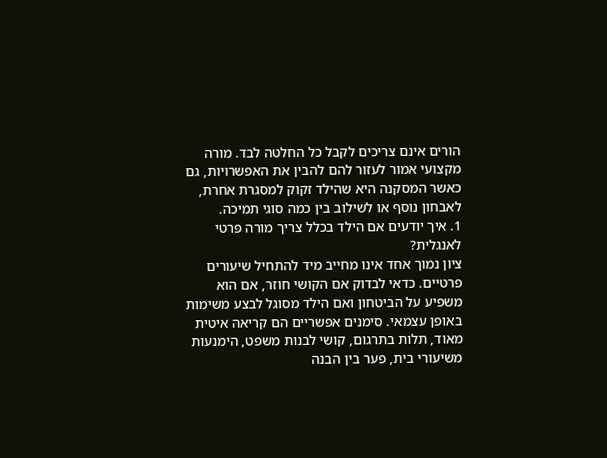הורים אינם צריכים לקבל כל החלטה לבד. מורה מקצועי אמור לעזור להם להבין את האפשרויות, גם כאשר המסקנה היא שהילד זקוק למסגרת אחרת, לאבחון נוסף או לשילוב בין כמה סוגי תמיכה.
1. איך יודעים אם הילד בכלל צריך מורה פרטי לאנגלית?
ציון נמוך אחד אינו מחייב מיד להתחיל שיעורים פרטיים. כדאי לבדוק אם הקושי חוזר, אם הוא משפיע על הביטחון ואם הילד מסוגל לבצע משימות באופן עצמאי. סימנים אפשריים הם קריאה איטית מאוד, תלות בתרגום, קושי לבנות משפט, הימנעות משיעורי בית, פער בין הבנה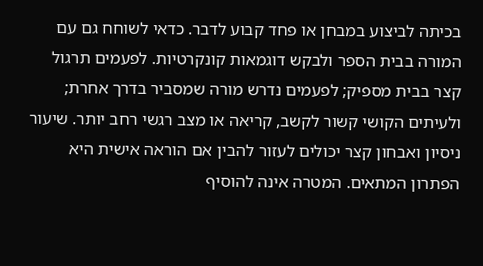בכיתה לביצוע במבחן או פחד קבוע לדבר. כדאי לשוחח גם עם המורה בבית הספר ולבקש דוגמאות קונקרטיות. לפעמים תרגול קצר בבית מספיק; לפעמים נדרש מורה שמסביר בדרך אחרת; ולעיתים הקושי קשור לקשב, קריאה או מצב רגשי רחב יותר. שיעור ניסיון ואבחון קצר יכולים לעזור להבין אם הוראה אישית היא הפתרון המתאים. המטרה אינה להוסיף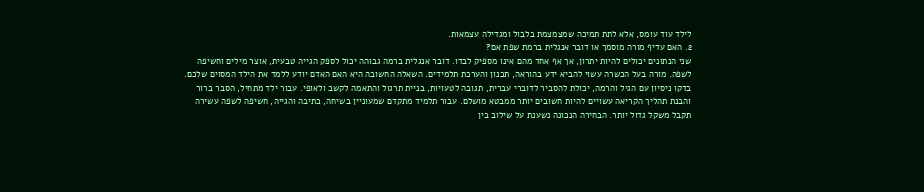לילד עוד עומס, אלא לתת תמיכה שמצמצמת בלבול ומגדילה עצמאות.
2. האם עדיף מורה מוסמך או דובר אנגלית ברמת שפת אם?
שני הנתונים יכולים להיות יתרון, אך אף אחד מהם אינו מספיק לבדו. דובר אנגלית ברמה גבוהה יכול לספק הגייה טבעית, אוצר מילים וחשיפה לשפה. מורה בעל הכשרה עשוי להביא ידע בהוראה, תכנון והערכת תלמידים. השאלה החשובה היא האם האדם יודע ללמד את הילד המסוים שלכם. בדקו ניסיון עם הגיל והרמה, יכולת להסביר לדוברי עברית, תגובה לטעויות, בניית תרגול והתאמה לקשב ולאופי. עבור ילד מתחיל, הסבר ברור והבנת תהליך הקריאה עשויים להיות חשובים יותר ממבטא מושלם. עבור תלמיד מתקדם שמעוניין בשיחה, כתיבה והגייה, חשיפה לשפה עשירה תקבל משקל גדול יותר. הבחירה הנכונה נשענת על שילוב בין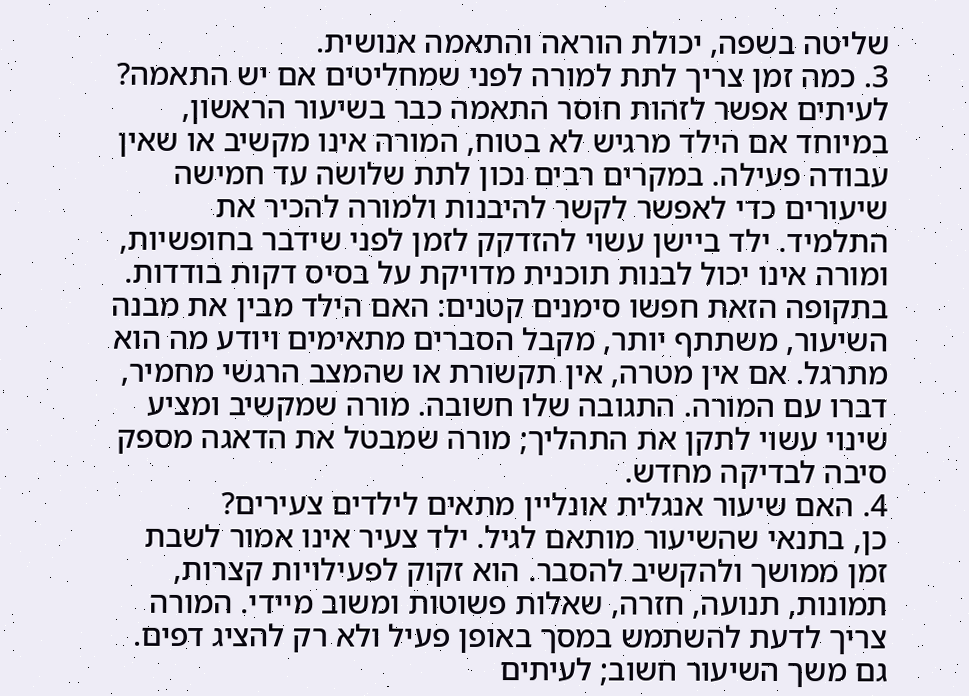שליטה בשפה, יכולת הוראה והתאמה אנושית.
3. כמה זמן צריך לתת למורה לפני שמחליטים אם יש התאמה?
לעיתים אפשר לזהות חוסר התאמה כבר בשיעור הראשון, במיוחד אם הילד מרגיש לא בטוח, המורה אינו מקשיב או שאין עבודה פעילה. במקרים רבים נכון לתת שלושה עד חמישה שיעורים כדי לאפשר לקשר להיבנות ולמורה להכיר את התלמיד. ילד ביישן עשוי להזדקק לזמן לפני שידבר בחופשיות, ומורה אינו יכול לבנות תוכנית מדויקת על בסיס דקות בודדות. בתקופה הזאת חפשו סימנים קטנים: האם הילד מבין את מבנה השיעור, משתתף יותר, מקבל הסברים מתאימים ויודע מה הוא מתרגל. אם אין מטרה, אין תקשורת או שהמצב הרגשי מחמיר, דברו עם המורה. התגובה שלו חשובה. מורה שמקשיב ומציע שינוי עשוי לתקן את התהליך; מורה שמבטל את הדאגה מספק סיבה לבדיקה מחדש.
4. האם שיעור אנגלית אונליין מתאים לילדים צעירים?
כן, בתנאי שהשיעור מותאם לגיל. ילד צעיר אינו אמור לשבת זמן ממושך ולהקשיב להסבר. הוא זקוק לפעילויות קצרות, תמונות, תנועה, חזרה, שאלות פשוטות ומשוב מיידי. המורה צריך לדעת להשתמש במסך באופן פעיל ולא רק להציג דפים. גם משך השיעור חשוב; לעיתים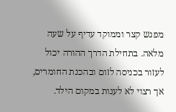מפגש קצר וממוקד עדיף על שעה מלאה. בתחילת הדרך ההורה יכול לעזור בכניסה לזום ובהכנת החומרים, אך רצוי לא לענות במקום הילד.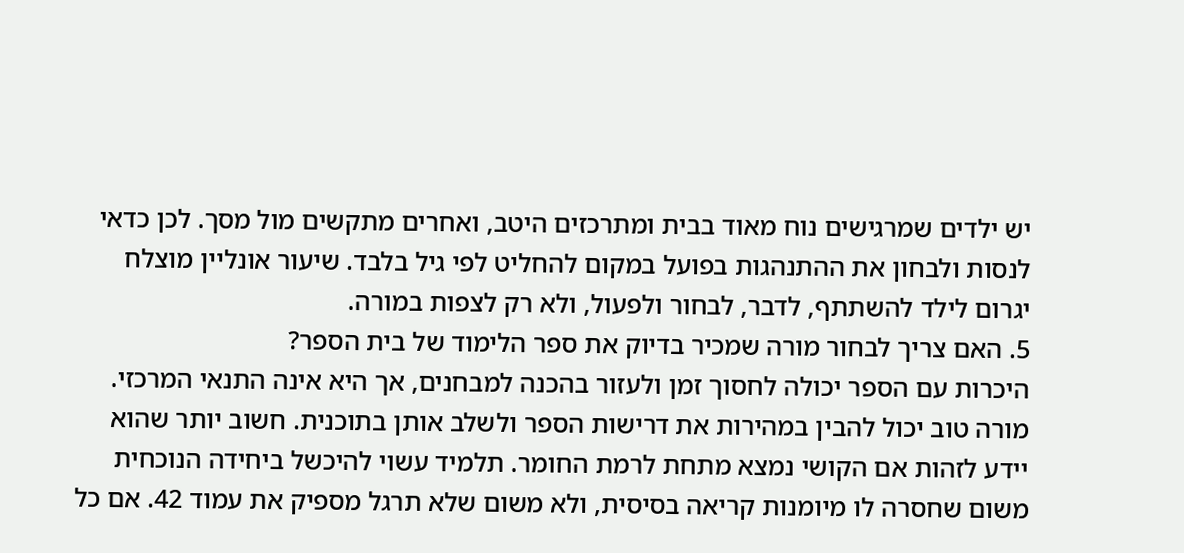יש ילדים שמרגישים נוח מאוד בבית ומתרכזים היטב, ואחרים מתקשים מול מסך. לכן כדאי לנסות ולבחון את ההתנהגות בפועל במקום להחליט לפי גיל בלבד. שיעור אונליין מוצלח יגרום לילד להשתתף, לדבר, לבחור ולפעול, ולא רק לצפות במורה.
5. האם צריך לבחור מורה שמכיר בדיוק את ספר הלימוד של בית הספר?
היכרות עם הספר יכולה לחסוך זמן ולעזור בהכנה למבחנים, אך היא אינה התנאי המרכזי. מורה טוב יכול להבין במהירות את דרישות הספר ולשלב אותן בתוכנית. חשוב יותר שהוא יידע לזהות אם הקושי נמצא מתחת לרמת החומר. תלמיד עשוי להיכשל ביחידה הנוכחית משום שחסרה לו מיומנות קריאה בסיסית, ולא משום שלא תרגל מספיק את עמוד 42. אם כל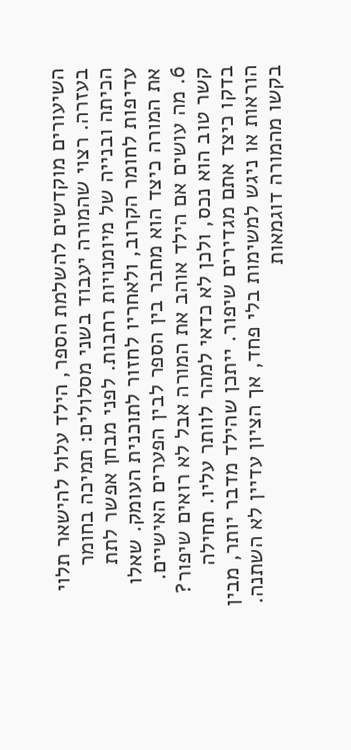השיעורים מוקדשים להשלמת הספר, הילד עלול להישאר תלוי בעזרה. רצוי שהמורה יעבוד בשני מסלולים: תמיכה בחומר הכיתה ובנייה של מיומנויות רחבות. לפני מבחן אפשר לתת עדיפות לחומר הקרוב, ולאחריו לחזור לתוכנית העומק. שאלו את המורה כיצד הוא מחבר בין הספר לבין הפערים האישיים.
6. מה עושים אם הילד אוהב את המורה אבל לא רואים שיפור?
קשר טוב הוא נכס, ולכן לא כדאי למהר לוותר עליו. תחילה בדקו כיצד אתם מגדירים שיפור. ייתכן שהילד מדבר יותר, מבין הוראות או ניגש למשימות בלי פחד, אך הציון עדיין לא השתנה. בקשו מהמורה דוגמאות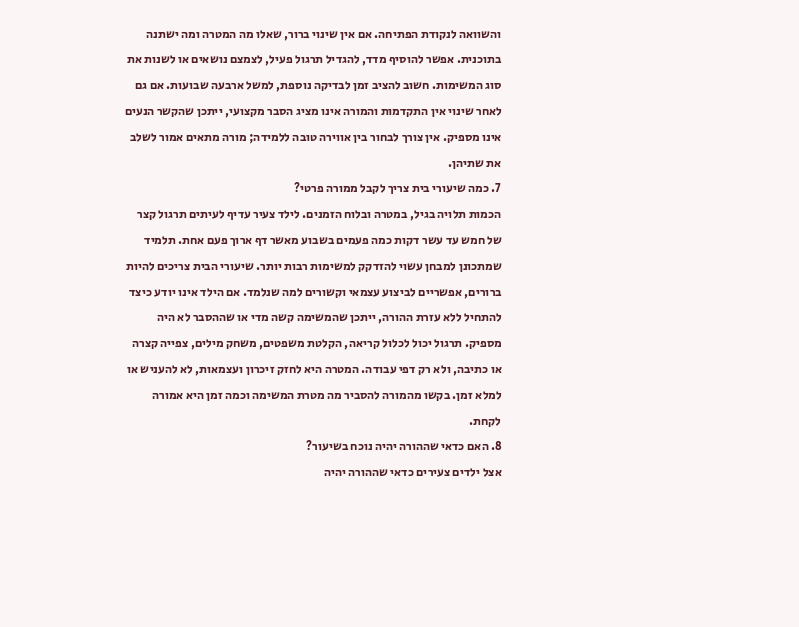והשוואה לנקודת הפתיחה. אם אין שינוי ברור, שאלו מה המטרה ומה ישתנה בתוכנית. אפשר להוסיף מדד, להגדיל תרגול פעיל, לצמצם נושאים או לשנות את סוג המשימות. חשוב להציב זמן לבדיקה נוספת, למשל ארבעה שבועות. אם גם לאחר שינוי אין התקדמות והמורה אינו מציג הסבר מקצועי, ייתכן שהקשר הנעים אינו מספיק. אין צורך לבחור בין אווירה טובה ללמידה; מורה מתאים אמור לשלב את שתיהן.
7. כמה שיעורי בית צריך לקבל ממורה פרטי?
הכמות תלויה בגיל, במטרה ובלוח הזמנים. לילד צעיר עדיף לעיתים תרגול קצר של חמש עד עשר דקות כמה פעמים בשבוע מאשר דף ארוך פעם אחת. תלמיד שמתכונן למבחן עשוי להזדקק למשימות רבות יותר. שיעורי הבית צריכים להיות ברורים, אפשריים לביצוע עצמאי וקשורים למה שנלמד. אם הילד אינו יודע כיצד להתחיל ללא עזרת ההורה, ייתכן שהמשימה קשה מדי או שההסבר לא היה מספיק. תרגול יכול לכלול קריאה, הקלטת משפטים, משחק מילים, צפייה קצרה או כתיבה, ולא רק דפי עבודה. המטרה היא לחזק זיכרון ועצמאות, לא להעניש או למלא זמן. בקשו מהמורה להסביר מה מטרת המשימה וכמה זמן היא אמורה לקחת.
8. האם כדאי שההורה יהיה נוכח בשיעור?
אצל ילדים צעירים כדאי שההורה יהיה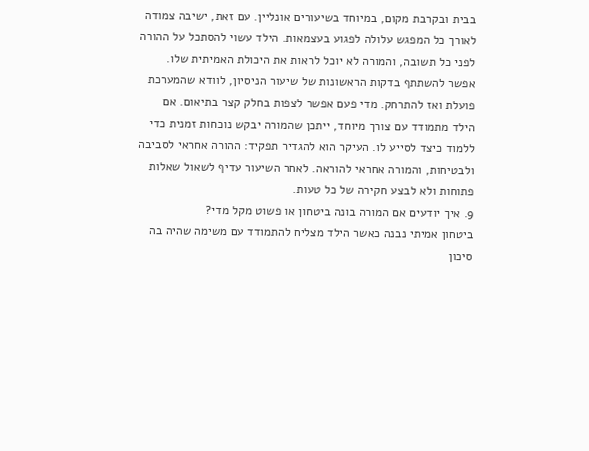בבית ובקרבת מקום, במיוחד בשיעורים אונליין. עם זאת, ישיבה צמודה לאורך כל המפגש עלולה לפגוע בעצמאות. הילד עשוי להסתכל על ההורה לפני כל תשובה, והמורה לא יוכל לראות את היכולת האמיתית שלו. אפשר להשתתף בדקות הראשונות של שיעור הניסיון, לוודא שהמערכת פועלת ואז להתרחק. מדי פעם אפשר לצפות בחלק קצר בתיאום. אם הילד מתמודד עם צורך מיוחד, ייתכן שהמורה יבקש נוכחות זמנית כדי ללמוד כיצד לסייע לו. העיקר הוא להגדיר תפקיד: ההורה אחראי לסביבה ולבטיחות, והמורה אחראי להוראה. לאחר השיעור עדיף לשאול שאלות פתוחות ולא לבצע חקירה של כל טעות.
9. איך יודעים אם המורה בונה ביטחון או פשוט מקל מדי?
ביטחון אמיתי נבנה כאשר הילד מצליח להתמודד עם משימה שהיה בה סיכון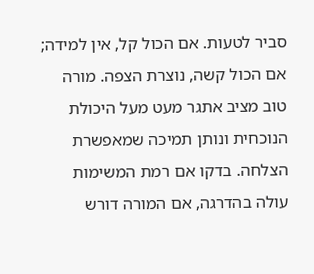סביר לטעות. אם הכול קל, אין למידה; אם הכול קשה, נוצרת הצפה. מורה טוב מציב אתגר מעט מעל היכולת הנוכחית ונותן תמיכה שמאפשרת הצלחה. בדקו אם רמת המשימות עולה בהדרגה, אם המורה דורש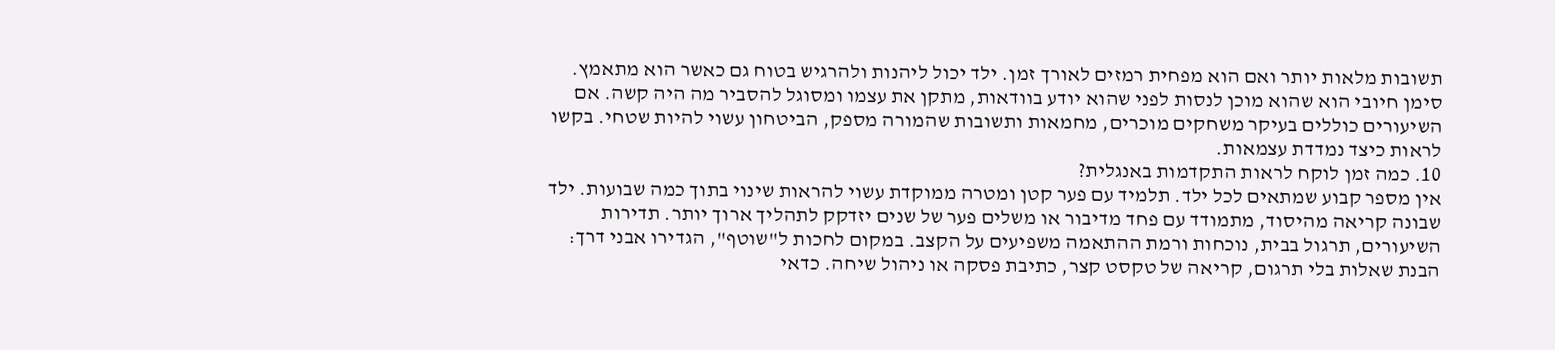תשובות מלאות יותר ואם הוא מפחית רמזים לאורך זמן. ילד יכול ליהנות ולהרגיש בטוח גם כאשר הוא מתאמץ. סימן חיובי הוא שהוא מוכן לנסות לפני שהוא יודע בוודאות, מתקן את עצמו ומסוגל להסביר מה היה קשה. אם השיעורים כוללים בעיקר משחקים מוכרים, מחמאות ותשובות שהמורה מספק, הביטחון עשוי להיות שטחי. בקשו לראות כיצד נמדדת עצמאות.
10. כמה זמן לוקח לראות התקדמות באנגלית?
אין מספר קבוע שמתאים לכל ילד. תלמיד עם פער קטן ומטרה ממוקדת עשוי להראות שינוי בתוך כמה שבועות. ילד שבונה קריאה מהיסוד, מתמודד עם פחד מדיבור או משלים פער של שנים יזדקק לתהליך ארוך יותר. תדירות השיעורים, תרגול בבית, נוכחות ורמת ההתאמה משפיעים על הקצב. במקום לחכות ל"שוטף", הגדירו אבני דרך: הבנת שאלות בלי תרגום, קריאה של טקסט קצר, כתיבת פסקה או ניהול שיחה. כדאי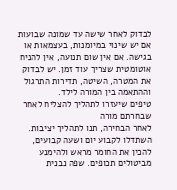לבדוק לאחר שישה עד שמונה שבועות אם יש שינוי במיומנות, בעצמאות או בגישה. אם אין שום תנועה, אין להניח אוטומטית שצריך עוד זמן. יש לבדוק את המטרה, השיטה, תדירות התרגול וההתאמה בין המורה לילד.
טיפים שיעזרו לתהליך להצליח לאחר שבחרתם מורה
לאחר הבחירה, תנו לתהליך יציבות. השתדלו לקבוע יום ושעה קבועים, להכין את החומר מראש ולהימנע מביטולים תכופים. שפה נבנית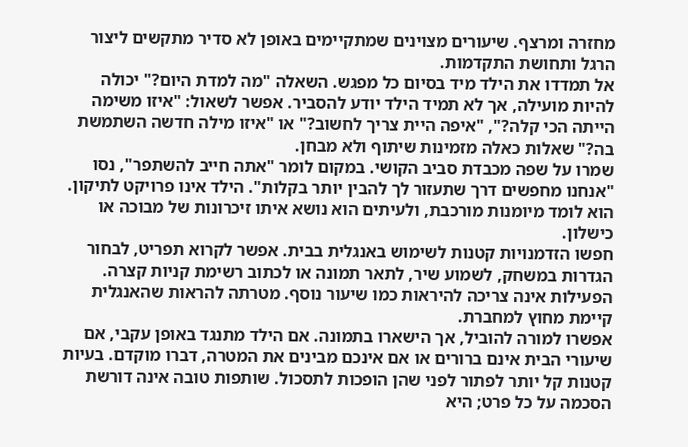מחזרה ומרצף. שיעורים מצוינים שמתקיימים באופן לא סדיר מתקשים ליצור הרגל ותחושת התקדמות.
אל תמדדו את הילד מיד בסיום כל מפגש. השאלה "מה למדת היום?" יכולה להיות מועילה, אך לא תמיד הילד יודע להסביר. אפשר לשאול: "איזו משימה הייתה הכי קלה?", "איפה היית צריך לחשוב?" או "איזו מילה חדשה השתמשת בה?" שאלות כאלה מזמינות שיתוף ולא מבחן.
שמרו על שפה מכבדת סביב הקושי. במקום לומר "אתה חייב להשתפר", נסו "אנחנו מחפשים דרך שתעזור לך להבין יותר בקלות". הילד אינו פרויקט לתיקון. הוא לומד מיומנות מורכבת, ולעיתים הוא נושא איתו זיכרונות של מבוכה או כישלון.
חפשו הזדמנויות קטנות לשימוש באנגלית בבית. אפשר לקרוא תפריט, לבחור הגדרות במשחק, לשמוע שיר, לתאר תמונה או לכתוב רשימת קניות קצרה. הפעילות אינה צריכה להיראות כמו שיעור נוסף. מטרתה להראות שהאנגלית קיימת מחוץ למחברת.
אפשרו למורה להוביל, אך הישארו בתמונה. אם הילד מתנגד באופן עקבי, אם שיעורי הבית אינם ברורים או אם אינכם מבינים את המטרה, דברו מוקדם. בעיות קטנות קל יותר לפתור לפני שהן הופכות לתסכול. שותפות טובה אינה דורשת הסכמה על כל פרט; היא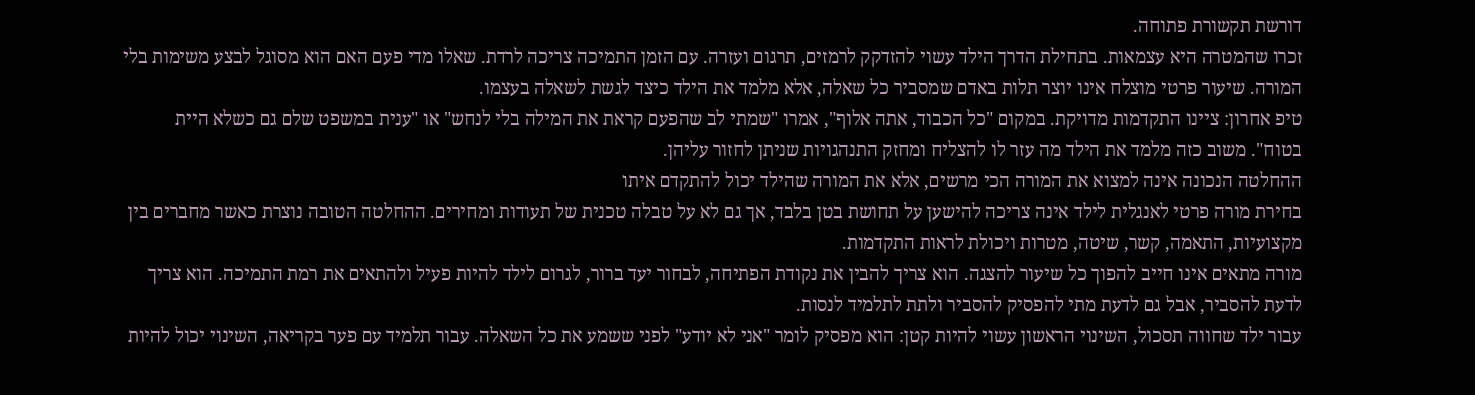דורשת תקשורת פתוחה.
זכרו שהמטרה היא עצמאות. בתחילת הדרך הילד עשוי להזדקק לרמזים, תרגום ועזרה. עם הזמן התמיכה צריכה לרדת. שאלו מדי פעם האם הוא מסוגל לבצע משימות בלי המורה. שיעור פרטי מוצלח אינו יוצר תלות באדם שמסביר כל שאלה, אלא מלמד את הילד כיצד לגשת לשאלה בעצמו.
טיפ אחרון: ציינו התקדמות מדויקת. במקום "כל הכבוד, אתה אלוף", אמרו "שמתי לב שהפעם קראת את המילה בלי לנחש" או "ענית במשפט שלם גם כשלא היית בטוח". משוב כזה מלמד את הילד מה עזר לו להצליח ומחזק התנהגויות שניתן לחזור עליהן.
ההחלטה הנכונה אינה למצוא את המורה הכי מרשים, אלא את המורה שהילד יכול להתקדם איתו
בחירת מורה פרטי לאנגלית לילד אינה צריכה להישען על תחושת בטן בלבד, אך גם לא על טבלה טכנית של תעודות ומחירים. ההחלטה הטובה נוצרת כאשר מחברים בין מקצועיות, התאמה, קשר, שיטה, מטרות ויכולת לראות התקדמות.
מורה מתאים אינו חייב להפוך כל שיעור להצגה. הוא צריך להבין את נקודת הפתיחה, לבחור יעד ברור, לגרום לילד להיות פעיל ולהתאים את רמת התמיכה. הוא צריך לדעת להסביר, אבל גם לדעת מתי להפסיק להסביר ולתת לתלמיד לנסות.
עבור ילד שחווה תסכול, השינוי הראשון עשוי להיות קטן: הוא מפסיק לומר "אני לא יודע" לפני ששמע את כל השאלה. עבור תלמיד עם פער בקריאה, השינוי יכול להיות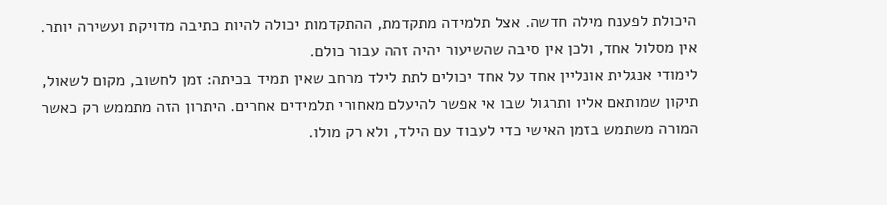היכולת לפענח מילה חדשה. אצל תלמידה מתקדמת, ההתקדמות יכולה להיות כתיבה מדויקת ועשירה יותר. אין מסלול אחד, ולכן אין סיבה שהשיעור יהיה זהה עבור כולם.
לימודי אנגלית אונליין אחד על אחד יכולים לתת לילד מרחב שאין תמיד בכיתה: זמן לחשוב, מקום לשאול, תיקון שמותאם אליו ותרגול שבו אי אפשר להיעלם מאחורי תלמידים אחרים. היתרון הזה מתממש רק כאשר המורה משתמש בזמן האישי כדי לעבוד עם הילד, ולא רק מולו.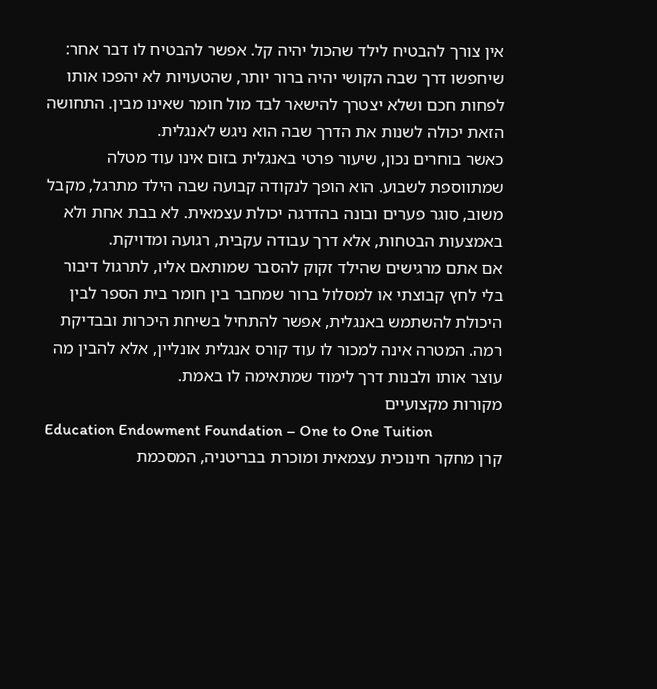אין צורך להבטיח לילד שהכול יהיה קל. אפשר להבטיח לו דבר אחר: שיחפשו דרך שבה הקושי יהיה ברור יותר, שהטעויות לא יהפכו אותו לפחות חכם ושלא יצטרך להישאר לבד מול חומר שאינו מבין. התחושה הזאת יכולה לשנות את הדרך שבה הוא ניגש לאנגלית.
כאשר בוחרים נכון, שיעור פרטי באנגלית בזום אינו עוד מטלה שמתווספת לשבוע. הוא הופך לנקודה קבועה שבה הילד מתרגל, מקבל משוב, סוגר פערים ובונה בהדרגה יכולת עצמאית. לא בבת אחת ולא באמצעות הבטחות, אלא דרך עבודה עקבית, רגועה ומדויקת.
אם אתם מרגישים שהילד זקוק להסבר שמותאם אליו, לתרגול דיבור בלי לחץ קבוצתי או למסלול ברור שמחבר בין חומר בית הספר לבין היכולת להשתמש באנגלית, אפשר להתחיל בשיחת היכרות ובבדיקת רמה. המטרה אינה למכור לו עוד קורס אנגלית אונליין, אלא להבין מה עוצר אותו ולבנות דרך לימוד שמתאימה לו באמת.
מקורות מקצועיים
Education Endowment Foundation – One to One Tuition
קרן מחקר חינוכית עצמאית ומוכרת בבריטניה, המסכמת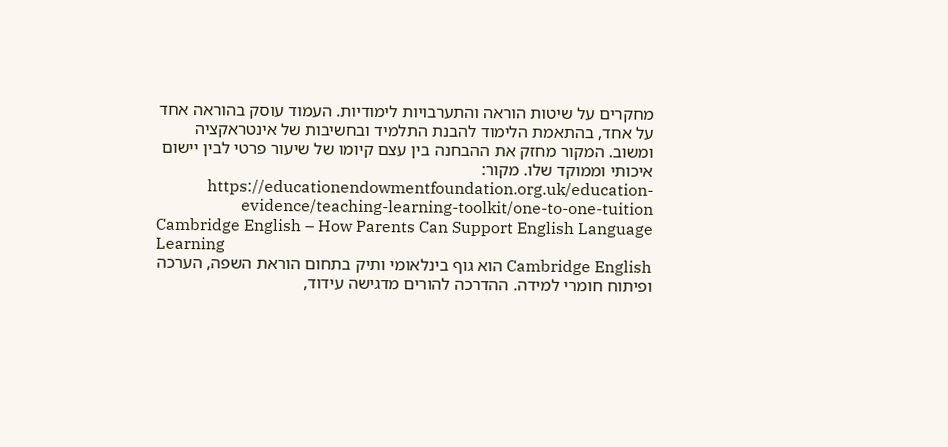מחקרים על שיטות הוראה והתערבויות לימודיות. העמוד עוסק בהוראה אחד על אחד, בהתאמת הלימוד להבנת התלמיד ובחשיבות של אינטראקציה ומשוב. המקור מחזק את ההבחנה בין עצם קיומו של שיעור פרטי לבין יישום איכותי וממוקד שלו. מקור: https://educationendowmentfoundation.org.uk/education-evidence/teaching-learning-toolkit/one-to-one-tuition
Cambridge English – How Parents Can Support English Language Learning
Cambridge English הוא גוף בינלאומי ותיק בתחום הוראת השפה, הערכה ופיתוח חומרי למידה. ההדרכה להורים מדגישה עידוד,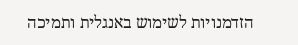הזדמנויות לשימוש באנגלית ותמיכה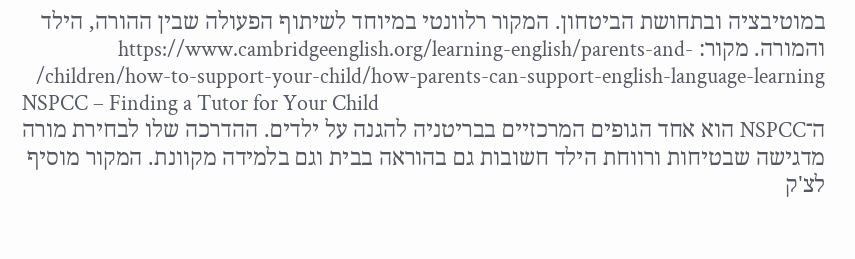במוטיבציה ובתחושת הביטחון. המקור רלוונטי במיוחד לשיתוף הפעולה שבין ההורה, הילד והמורה. מקור: https://www.cambridgeenglish.org/learning-english/parents-and-children/how-to-support-your-child/how-parents-can-support-english-language-learning/
NSPCC – Finding a Tutor for Your Child
ה־NSPCC הוא אחד הגופים המרכזיים בבריטניה להגנה על ילדים. ההדרכה שלו לבחירת מורה מדגישה שבטיחות ורווחת הילד חשובות גם בהוראה בבית וגם בלמידה מקוונת. המקור מוסיף לצ'ק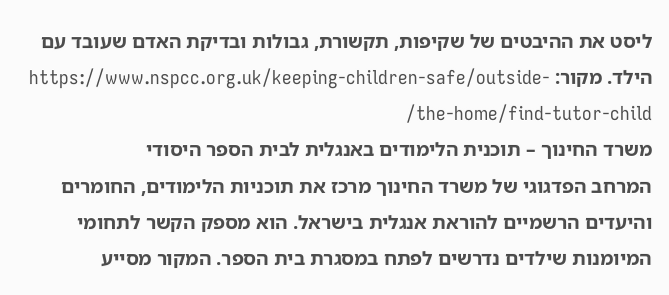ליסט את ההיבטים של שקיפות, תקשורת, גבולות ובדיקת האדם שעובד עם הילד. מקור: https://www.nspcc.org.uk/keeping-children-safe/outside-the-home/find-tutor-child/
משרד החינוך – תוכנית הלימודים באנגלית לבית הספר היסודי
המרחב הפדגוגי של משרד החינוך מרכז את תוכניות הלימודים, החומרים והיעדים הרשמיים להוראת אנגלית בישראל. הוא מספק הקשר לתחומי המיומנות שילדים נדרשים לפתח במסגרת בית הספר. המקור מסייע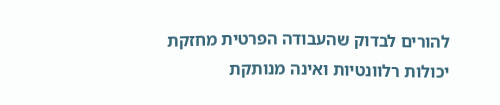להורים לבדוק שהעבודה הפרטית מחזקת יכולות רלוונטיות ואינה מנותקת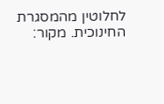לחלוטין מהמסגרת החינוכית. מקור: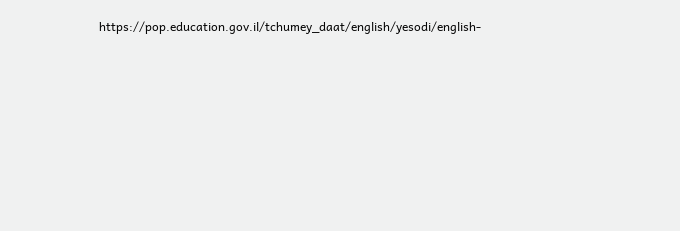https://pop.education.gov.il/tchumey_daat/english/yesodi/english-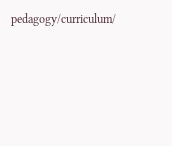pedagogy/curriculum/